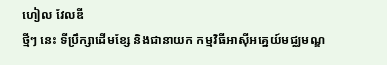ហៀល វែលឌី
ថ្មីៗ នេះ ទីប្រឹក្សាដើមខ្សែ និងជានាយក កម្មវិធីអាស៊ីអគ្នេយ៍មជ្ឈមណ្ឌ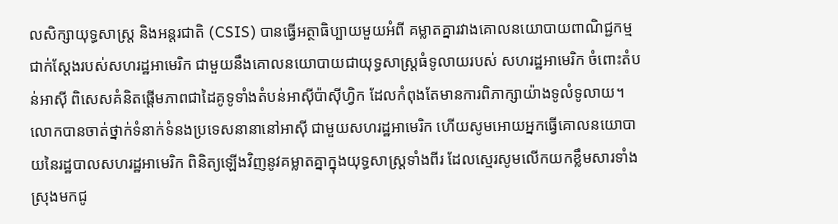លសិក្សាយុទ្ធសាស្ត្រ និងអន្តរជាតិ (CSIS) បានធ្វើអត្ថាធិប្បាយមួយអំពី គម្លាតគ្នារវាងគោលនយោបាយពាណិជ្ជកម្មជាក់ស្តែងរបស់សហរដ្ឋអាមេរិក ជាមួយនឹងគោលនយោបាយជាយុទ្ធសាស្ត្រធំទូលាយរបស់ សហរដ្ឋអាមេរិក ចំពោះតំបន់អាស៊ី ពិសេសគំនិតផ្តើមភាពជាដៃគូទូទាំងតំបន់អាស៊ីប៉ាស៊ីហ្វិក ដែលកំពុងតែមានការពិភាក្សាយ៉ាងទូលំទូលាយ។ លោកបានចាត់ថ្នាក់ទំនាក់ទំនងប្រទេសនានានៅអាស៊ី ជាមួយសហរដ្ឋអាមេរិក ហើយសូមអោយអ្នកធ្វើគោលនយោបាយនៃរដ្ឋបាលសហរដ្ឋអាមេរិក ពិនិត្យឡើងវិញនូវគម្លាតគ្នាក្នុងយុទ្ធសាស្ត្រទាំងពីរ ដែលស្មេរសូមលើកយកខ្លឹមសារទាំងស្រុងមកជូ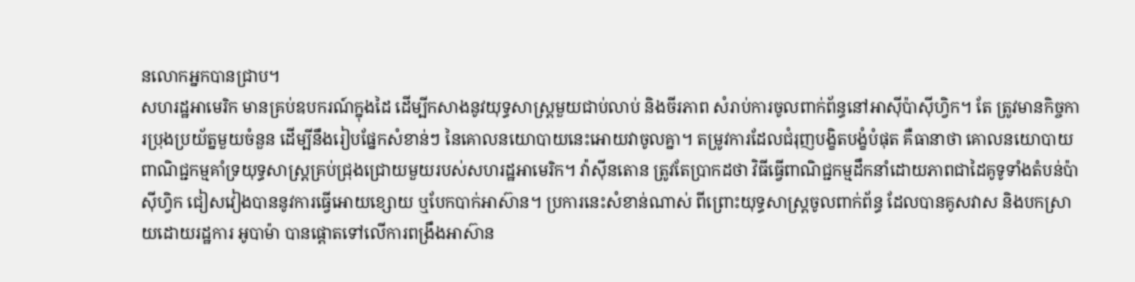នលោកអ្នកបានជ្រាប។
សហរដ្ឋអាមេរិក មានគ្រប់ឧបករណ៍ក្នុងដៃ ដើម្បីកសាងនូវយុទ្ធសាស្ត្រមួយជាប់លាប់ និងចីរភាព សំរាប់ការចូលពាក់ព័ន្ធនៅអាស៊ីប៉ាស៊ីហ្វិក។ តែ ត្រូវមានកិច្ចការប្រុងប្រយ័ត្នមួយចំនួន ដើម្បីនឹងរៀបផ្នែកសំខាន់ៗ នៃគោលនយោបាយនេះអោយវាចូលគ្នា។ តម្រូវការដែលជំរុញបង្ខិតបង្ខំបំផុត គឺធានាថា គោលនយោបាយពាណិជ្ជកម្មគាំទ្រយុទ្ធសាស្ត្រគ្រប់ជ្រុងជ្រោយមួយរបស់សហរដ្ឋអាមេរិក។ វ៉ាស៊ីនតោន ត្រូវតែប្រាកដថា វិធីធ្វើពាណិជ្ជកម្មដឹកនាំដោយភាពជាដៃគូទូទាំងតំបន់ប៉ាស៊ីហ្វិក ជៀសវៀងបាននូវការធ្វើអោយខ្សោយ ឬបែកបាក់អាស៊ាន។ ប្រការនេះសំខាន់ណាស់ ពីព្រោះយុទ្ធសាស្ត្រចូលពាក់ព័ន្ធ ដែលបានគូសវាស និងបកស្រាយដោយរដ្ឋការ អូបាម៉ា បានផ្តោតទៅលើការពង្រឹងអាស៊ាន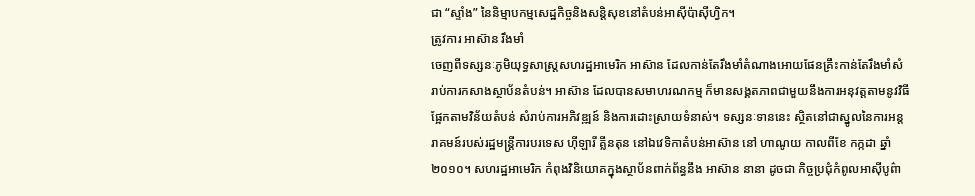ជា “ស្ទាំង” នៃនិម្មាបកម្មសេដ្ឋកិច្ចនិងសន្តិសុខនៅតំបន់អាស៊ីប៉ាស៊ីហ្វិក។
ត្រូវការ អាស៊ាន រឹងមាំ
ចេញពីទស្សនៈភូមិយុទ្ធសាស្ត្រសហរដ្ឋអាមេរិក អាស៊ាន ដែលកាន់តែរឹងមាំតំណាងអោយផែនគ្រឹះកាន់តែរឹងមាំសំរាប់ការកសាងស្ថាប័នតំបន់។ អាស៊ាន ដែលបានសមាហរណកម្ម ក៏មានសង្គតភាពជាមួយនឹងការអនុវត្តតាមនូវវិធីផ្អែកតាមវិន័យតំបន់ សំរាប់ការអភិវឌ្ឍន៍ និងការដោះស្រាយទំនាស់។ ទស្សនៈទាននេះ ស្ថិតនៅជាស្នូលនៃការអន្តរាគមន៍របស់រដ្ឋមន្ត្រីការបរទេស ហ៊ីឡារី គ្លីនតុន នៅឯវេទិកាតំបន់អាស៊ាន នៅ ហាណូយ កាលពីខែ កក្កដា ឆ្នាំ ២០១០។ សហរដ្ឋអាមេរិក កំពុងវិនិយោគក្នុងស្ថាប័នពាក់ព័ន្ធនឹង អាស៊ាន នានា ដូចជា កិច្ចប្រជុំកំពូលអាស៊ីបូព៌ា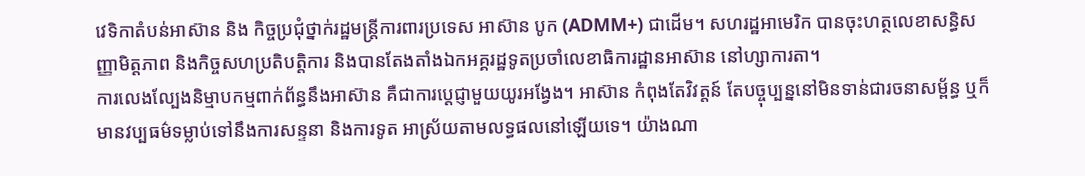វេទិកាតំបន់អាស៊ាន និង កិច្ចប្រជុំថ្នាក់រដ្ឋមន្ត្រីការពារប្រទេស អាស៊ាន បូក (ADMM+) ជាដើម។ សហរដ្ឋអាមេរិក បានចុះហត្ថលេខាសន្ធិសញ្ញាមិត្តភាព និងកិច្ចសហប្រតិបត្តិការ និងបានតែងតាំងឯកអគ្គរដ្ឋទូតប្រចាំលេខាធិការដ្ឋានអាស៊ាន នៅហ្សាការតា។
ការលេងល្បែងនិម្មាបកម្មពាក់ព័ន្ធនឹងអាស៊ាន គឺជាការប្តេជ្ញាមួយយូរអង្វែង។ អាស៊ាន កំពុងតែវិវត្តន៍ តែបច្ចុប្បន្ននៅមិនទាន់ជារចនាសម្ព័ន្ធ ឬក៏មានវប្បធម៌ទម្លាប់ទៅនឹងការសន្ទនា និងការទូត អាស្រ័យតាមលទ្ធផលនៅឡើយទេ។ យ៉ាងណា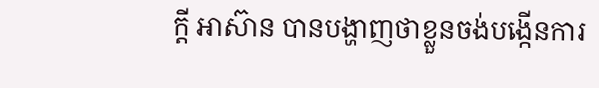ក្តី អាស៊ាន បានបង្ហាញថាខ្លួនចង់បង្កើនការ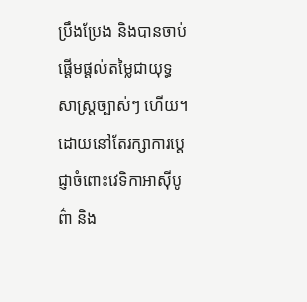ប្រឹងប្រែង និងបានចាប់ផ្តើមផ្តល់តម្លៃជាយុទ្ធសាស្ត្រច្បាស់ៗ ហើយ។
ដោយនៅតែរក្សាការប្តេជ្ញាចំពោះវេទិកាអាស៊ីបូព៌ា និង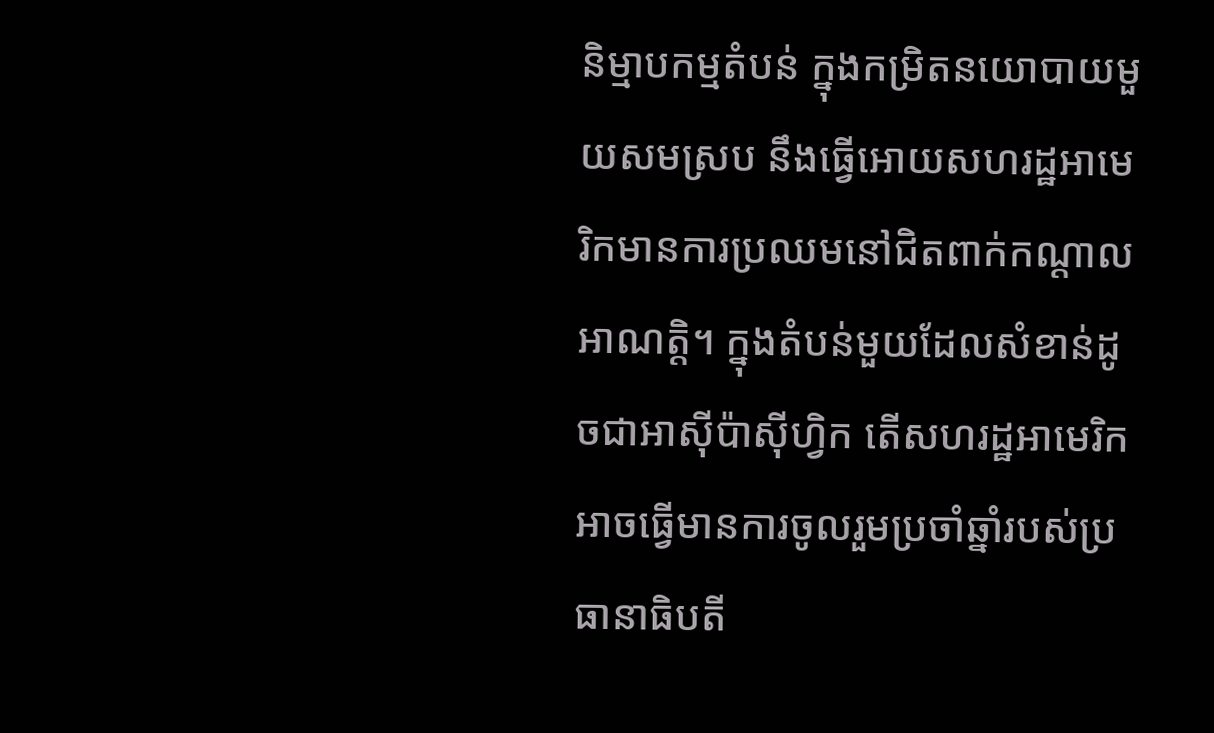និម្មាបកម្មតំបន់ ក្នុងកម្រិតនយោបាយមួយសមស្រប នឹងធ្វើអោយសហរដ្ឋអាមេរិកមានការប្រឈមនៅជិតពាក់កណ្តាលអាណត្តិ។ ក្នុងតំបន់មួយដែលសំខាន់ដូចជាអាស៊ីប៉ាស៊ីហ្វិក តើសហរដ្ឋអាមេរិកអាចធ្វើមានការចូលរួមប្រចាំឆ្នាំរបស់ប្រធានាធិបតី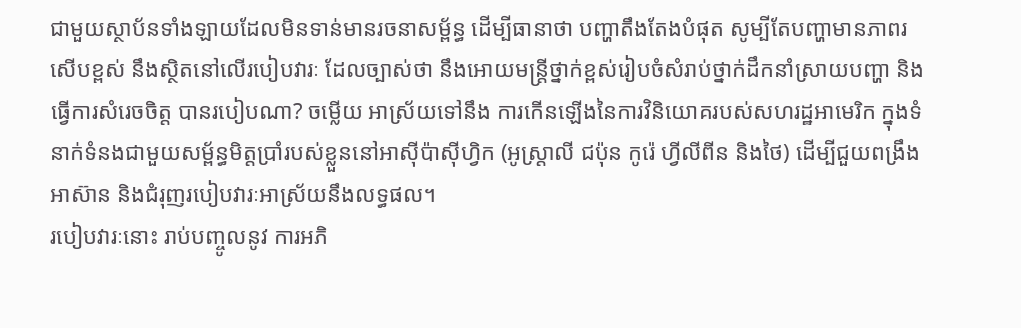ជាមួយស្ថាប័នទាំងឡាយដែលមិនទាន់មានរចនាសម្ព័ន្ធ ដើម្បីធានាថា បញ្ហាតឹងតែងបំផុត សូម្បីតែបញ្ហាមានភាពរសើបខ្ពស់ នឹងស្ថិតនៅលើរបៀបវារៈ ដែលច្បាស់ថា នឹងអោយមន្ត្រីថ្នាក់ខ្ពស់រៀបចំសំរាប់ថ្នាក់ដឹកនាំស្រាយបញ្ហា និងធ្វើការសំរេចចិត្ត បានរបៀបណា? ចម្លើយ អាស្រ័យទៅនឹង ការកើនឡើងនៃការវិនិយោគរបស់សហរដ្ឋអាមេរិក ក្នុងទំនាក់ទំនងជាមួយសម្ព័ន្ធមិត្តប្រាំរបស់ខ្លួននៅអាស៊ីប៉ាស៊ីហ្វិក (អូស្ត្រាលី ជប៉ុន កូរ៉េ ហ្វីលីពីន និងថៃ) ដើម្បីជួយពង្រឹងអាស៊ាន និងជំរុញរបៀបវារៈអាស្រ័យនឹងលទ្ធផល។
របៀបវារៈនោះ រាប់បញ្ចូលនូវ ការអភិ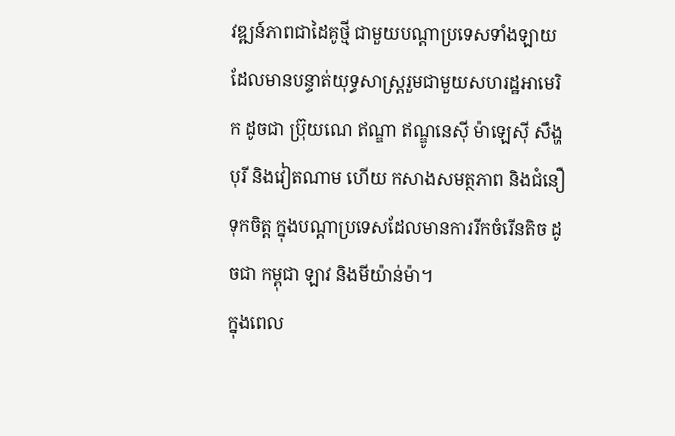វឌ្ឍន៍ភាពជាដៃគូថ្មី ជាមួយបណ្តាប្រទេសទាំងឡាយ ដែលមានបន្ទាត់យុទ្ធសាស្ត្ររួមជាមួយសហរដ្ឋអាមេរិក ដូចជា ប្រ៊ុយណេ ឥណ្ឌា ឥណ្ឌូនេស៊ី ម៉ាឡេស៊ី សឹង្ហបុរី និងវៀតណាម ហើយ កសាងសមត្ថភាព និងជំនឿទុកចិត្ត ក្នុងបណ្តាប្រទេសដែលមានការរីកចំរើនតិច ដូចជា កម្ពុជា ឡាវ និងមីយ៉ាន់ម៉ា។
ក្នុងពេល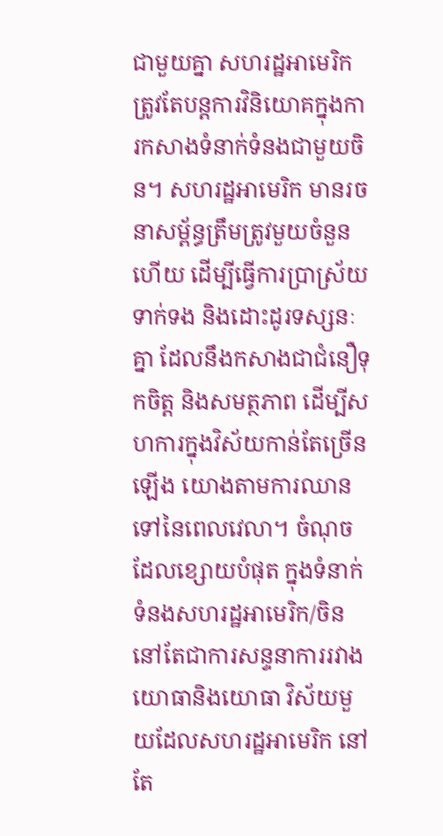ជាមួយគ្នា សហរដ្ឋអាមេរិក ត្រូវតែបន្តការវិនិយោគក្នុងការកសាងទំនាក់ទំនងជាមួយចិន។ សហរដ្ឋអាមេរិក មានរចនាសម្ព័ន្ធត្រឹមត្រូវមួយចំនួនហើយ ដើម្បីធ្វើការប្រាស្រ័យទាក់ទង និងដោះដូរទស្សនៈគ្នា ដែលនឹងកសាងជាជំនឿទុកចិត្ត និងសមត្ថភាព ដើម្បីសហការក្នុងវិស័យកាន់តែច្រើនឡើង យោងតាមការឈានទៅនៃពេលវេលា។ ចំណុចដែលខ្សោយបំផុត ក្នុងទំនាក់ទំនងសហរដ្ឋអាមេរិក/ចិន នៅតែជាការសន្ទនាការរវាងយោធានិងយោធា វិស័យមួយដែលសហរដ្ឋអាមេរិក នៅតែ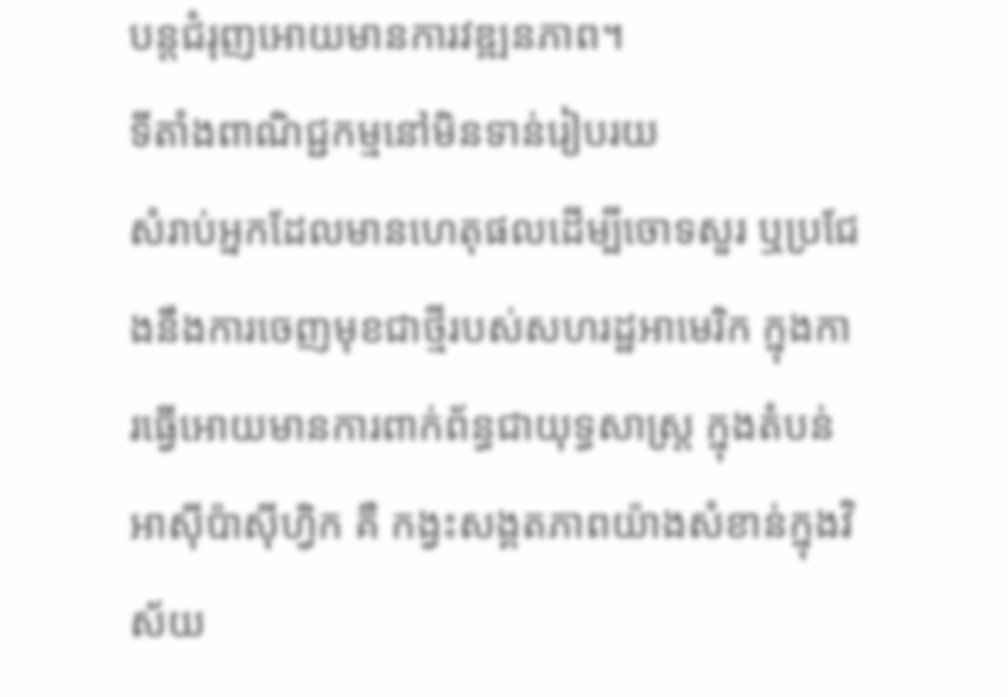បន្តជំរុញអោយមានការវឌ្ឍនភាព។
ទីតាំងពាណិជ្ជកម្មនៅមិនទាន់រៀបរយ
សំរាប់អ្នកដែលមានហេតុផលដើម្បីចោទសួរ ឬប្រជែងនឹងការចេញមុខជាថ្មីរបស់សហរដ្ឋអាមេរិក ក្នុងការធ្វើអោយមានការពាក់ព័ន្ធជាយុទ្ធសាស្ត្រ ក្នុងតំបន់អាស៊ីប៉ាស៊ីហ្វិក គឺ កង្វះសង្គតភាពយ៉ាងសំខាន់ក្នុងវិស័យ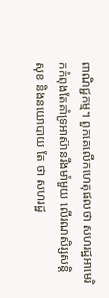ពាណិជ្ជកម្ម។ ពួកគេលើកហេតុផលថា សហរដ្ឋអាមេរិកកំពុងតែគាំទ្រអាស៊ានរឹងមាំមួយ លើរណសិរ្សសន្តិសុខ និងនយោបាយ តែ ថា សហរដ្ឋ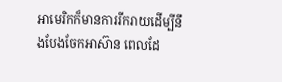អាមេរិកក៏មានការរីករាយដើម្បីនឹងបែងចែកអាស៊ាន ពេលដែ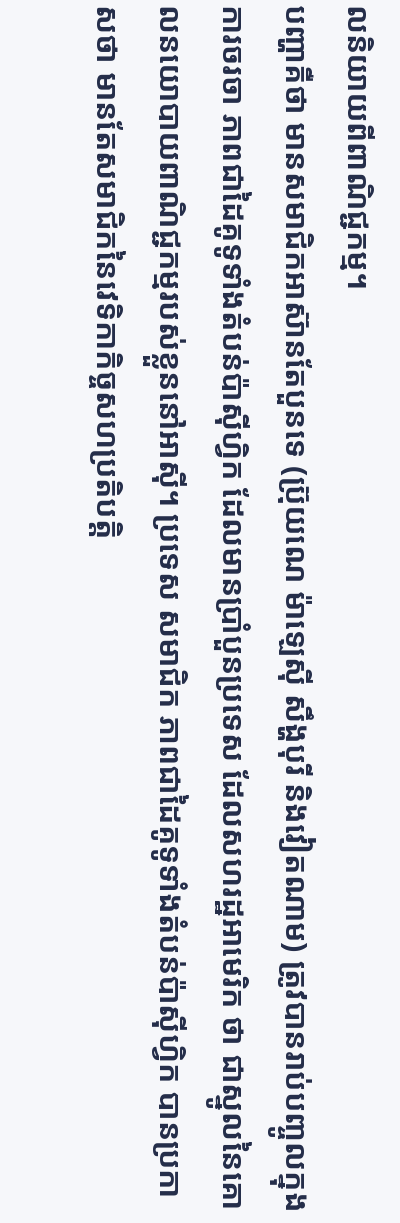លនិយាយពីពាណិជ្ជកម្ម។
បញ្ហាគឺថា មានសមាជិកអាស៊ានតែបួនទេ (ប្រ៊ុយណេ ម៉ាឡេស៊ី សឹង្ហបុរី និងវៀតណាម) ត្រូវបានរាប់បញ្ចូលក្នុងការចរចា ភាពជាដៃគូទូទាំងតំបន់ប៉ាស៊ីហ្វិក ដែលមានប្រាំបួនប្រទេស ដែលសហរដ្ឋអាមេរិក ថា ជាស្នូលនៃគោលនយោបាយពាណិជ្ជកម្មរបស់ខ្លួននៅអាស៊ី។ ប្រទេស សមាជិក ភាពជាដៃគូទូទាំងតំបន់ប៉ាស៊ីហ្វិក បានប្រកាសថា មានតែសមាជិកនៃវេទិកាកិច្ចសហប្រតិបត្តិ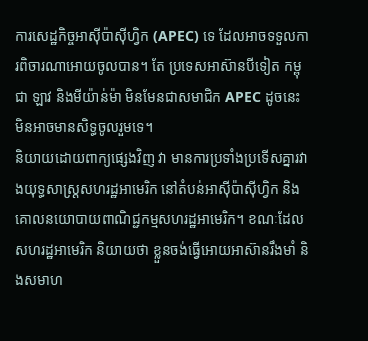ការសេដ្ឋកិច្ចអាស៊ីប៉ាស៊ីហ្វិក (APEC) ទេ ដែលអាចទទួលការពិចារណាអោយចូលបាន។ តែ ប្រទេសអាស៊ានបីទៀត កម្ពុជា ឡាវ និងមីយ៉ាន់ម៉ា មិនមែនជាសមាជិក APEC ដូចនេះ មិនអាចមានសិទ្ធចូលរួមទេ។
និយាយដោយពាក្យផ្សេងវិញ វា មានការប្រទាំងប្រទើសគ្នារវាងយុទ្ធសាស្ត្រសហរដ្ឋអាមេរិក នៅតំបន់អាស៊ីប៉ាស៊ីហ្វិក និងគោលនយោបាយពាណិជ្ជកម្មសហរដ្ឋអាមេរិក។ ខណៈដែលសហរដ្ឋអាមេរិក និយាយថា ខ្លួនចង់ធ្វើអោយអាស៊ានរឹងមាំ និងសមាហ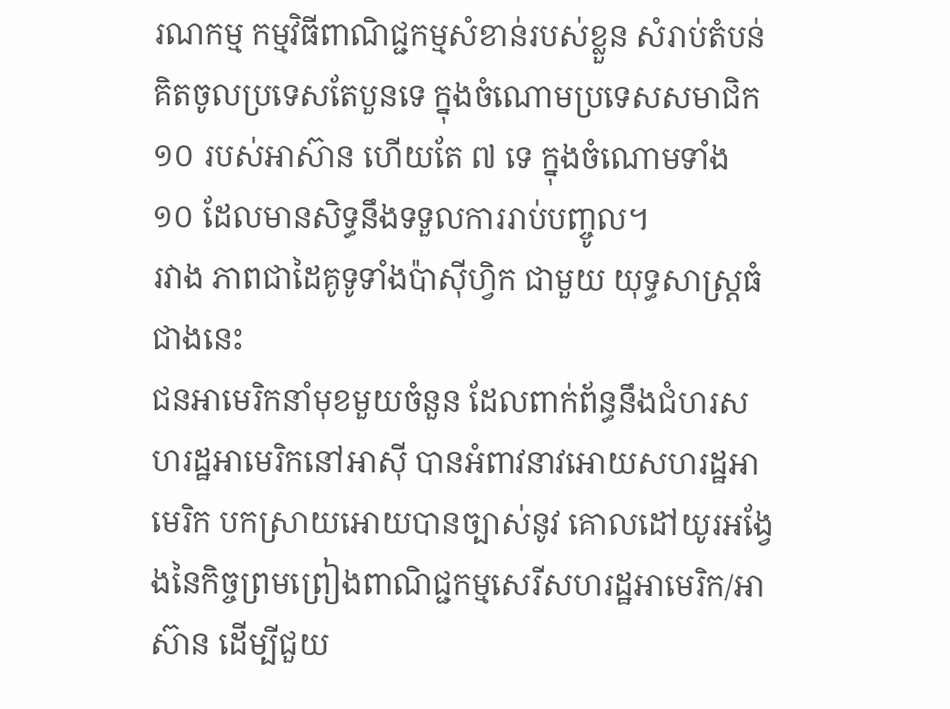រណកម្ម កម្មវិធីពាណិជ្ជកម្មសំខាន់របស់ខ្លួន សំរាប់តំបន់គិតចូលប្រទេសតែបួនទេ ក្នុងចំណោមប្រទេសសមាជិក ១០ របស់អាស៊ាន ហើយតែ ៧ ទេ ក្នុងចំណោមទាំង ១០ ដែលមានសិទ្ធនឹងទទួលការរាប់បញ្ចូល។
រវាង ភាពជាដៃគូទូទាំងប៉ាស៊ីហ្វិក ជាមួយ យុទ្ធសាស្ត្រធំជាងនេះ
ជនអាមេរិកនាំមុខមួយចំនួន ដែលពាក់ព័ន្ធនឹងជំហរសហរដ្ឋអាមេរិកនៅអាស៊ី បានអំពាវនាវអោយសហរដ្ឋអាមេរិក បកស្រាយអោយបានច្បាស់នូវ គោលដៅយូរអង្វែងនៃកិច្ចព្រមព្រៀងពាណិជ្ជកម្មសេរីសហរដ្ឋអាមេរិក/អាស៊ាន ដើម្បីជួយ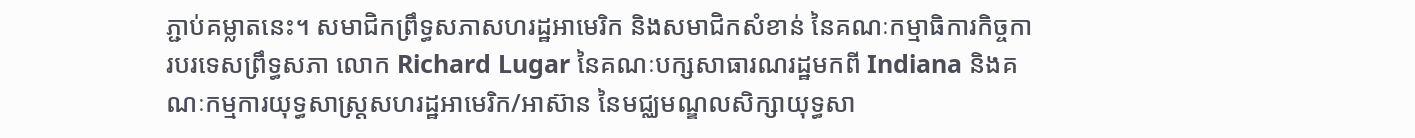ភ្ជាប់គម្លាតនេះ។ សមាជិកព្រឹទ្ធសភាសហរដ្ឋអាមេរិក និងសមាជិកសំខាន់ នៃគណៈកម្មាធិការកិច្ចការបរទេសព្រឹទ្ធសភា លោក Richard Lugar នៃគណៈបក្សសាធារណរដ្ឋមកពី Indiana និងគណៈកម្មការយុទ្ធសាស្ត្រសហរដ្ឋអាមេរិក/អាស៊ាន នៃមជ្ឈមណ្ឌលសិក្សាយុទ្ធសា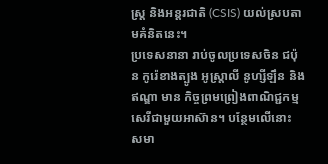ស្ត្រ និងអន្តរជាតិ (CSIS) យល់ស្របតាមគំនិតនេះ។
ប្រទេសនានា រាប់ចូលប្រទេសចិន ជប៉ុន កូរ៉េខាងត្បូង អូស្ត្រាលី នូហ្សីឡឹន និងឥណ្ឌា មាន កិច្ចព្រមព្រៀងពាណិជ្ជកម្មសេរីជាមួយអាស៊ាន។ បន្ថែមលើនោះ សមា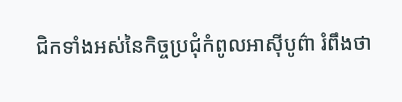ជិកទាំងអស់នៃកិច្ចប្រជុំកំពូលអាស៊ីបូព៌ា រំពឹងថា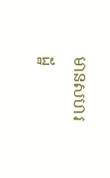មានសហរដ្ឋ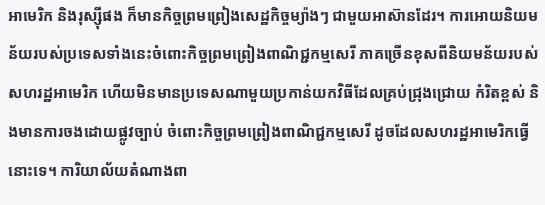អាមេរិក និងរុស្ស៊ីផង ក៏មានកិច្ចព្រមព្រៀងសេដ្ឋកិច្ចម្យ៉ាងៗ ជាមួយអាស៊ានដែរ។ ការអោយនិយមន័យរបស់ប្រទេសទាំងនេះចំពោះកិច្ចព្រមព្រៀងពាណិជ្ជកម្មសេរី ភាគច្រើនខុសពីនិយមន័យរបស់សហរដ្ឋអាមេរិក ហើយមិនមានប្រទេសណាមួយប្រកាន់យកវិធីដែលគ្រប់ជ្រុងជ្រោយ កំរិតខ្ពស់ និងមានការចងដោយផ្លូវច្បាប់ ចំពោះកិច្ចព្រមព្រៀងពាណិជ្ជកម្មសេរី ដូចដែលសហរដ្ឋអាមេរិកធ្វើនោះទេ។ ការិយាល័យតំណាងពា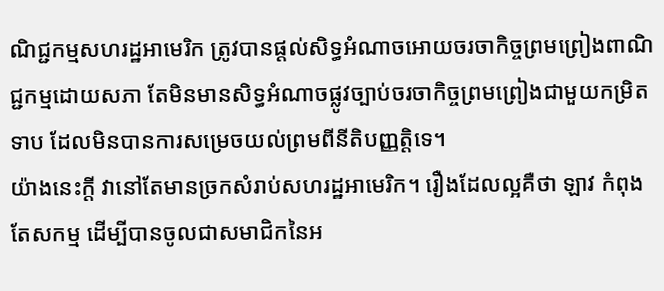ណិជ្ជកម្មសហរដ្ឋអាមេរិក ត្រូវបានផ្តល់សិទ្ធអំណាចអោយចរចាកិច្ចព្រមព្រៀងពាណិជ្ជកម្មដោយសភា តែមិនមានសិទ្ធអំណាចផ្លូវច្បាប់ចរចាកិច្ចព្រមព្រៀងជាមួយកម្រិតទាប ដែលមិនបានការសម្រេចយល់ព្រមពីនីតិបញ្ញត្តិទេ។
យ៉ាងនេះក្តី វានៅតែមានច្រកសំរាប់សហរដ្ឋអាមេរិក។ រឿងដែលល្អគឺថា ឡាវ កំពុងតែសកម្ម ដើម្បីបានចូលជាសមាជិកនៃអ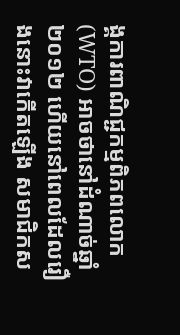ង្គការពាណិជ្ជកម្មពិភពលោក (WTO) អាចថានៅដំណាច់ឆ្នាំ ២០១២ ហើយនៅពេលដែលរឿងនោះវាកើតឡើង សមាជិកស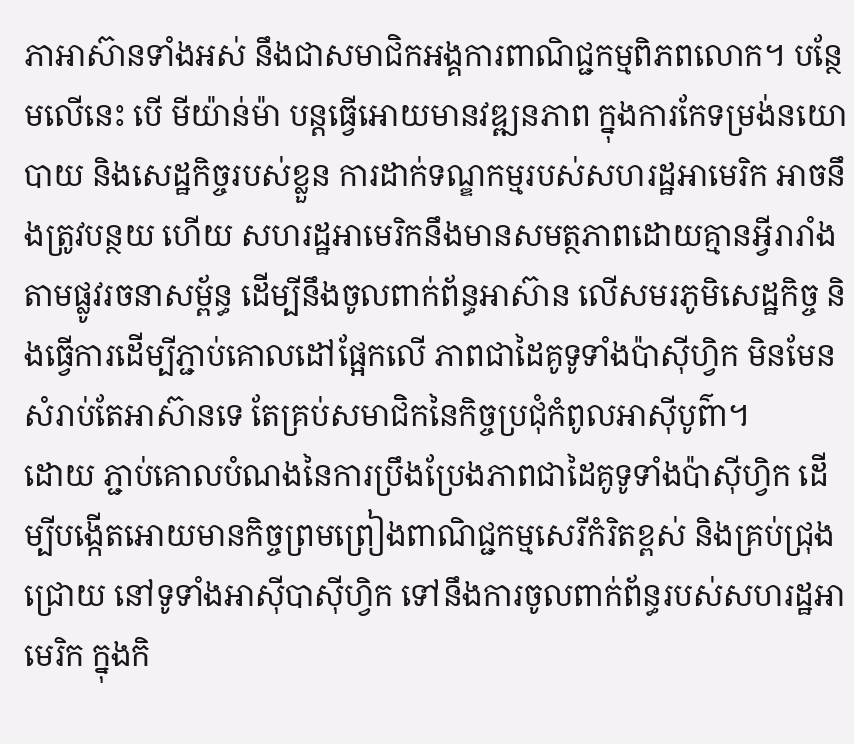ភាអាស៊ានទាំងអស់ នឹងជាសមាជិកអង្គការពាណិជ្ជកម្មពិភពលោក។ បន្ថែមលើនេះ បើ មីយ៉ាន់ម៉ា បន្តធ្វើអោយមានវឌ្ឍនភាព ក្នុងការកែទម្រង់នយោបាយ និងសេដ្ឋកិច្ចរបស់ខ្លួន ការដាក់ទណ្ឌកម្មរបស់សហរដ្ឋអាមេរិក អាចនឹងត្រូវបន្ថយ ហើយ សហរដ្ឋអាមេរិកនឹងមានសមត្ថភាពដោយគ្មានអ្វីរារាំងតាមផ្លូវរចនាសម្ព័ន្ធ ដើម្បីនឹងចូលពាក់ព័ន្ធអាស៊ាន លើសមរភូមិសេដ្ឋកិច្ច និងធ្វើការដើម្បីភ្ជាប់គោលដៅផ្អែកលើ ភាពជាដៃគូទូទាំងប៉ាស៊ីហ្វិក មិនមែនសំរាប់តែអាស៊ានទេ តែគ្រប់សមាជិកនៃកិច្ចប្រជុំកំពូលអាស៊ីបូព៌ា។
ដោយ ភ្ជាប់គោលបំណងនៃការប្រឹងប្រែងភាពជាដៃគូទូទាំងប៉ាស៊ីហ្វិក ដើម្បីបង្កើតអោយមានកិច្ចព្រមព្រៀងពាណិជ្ជកម្មសេរីកំរិតខ្ពស់ និងគ្រប់ជ្រុងជ្រោយ នៅទូទាំងអាស៊ីបាស៊ីហ្វិក ទៅនឹងការចូលពាក់ព័ន្ធរបស់សហរដ្ឋអាមេរិក ក្នុងកិ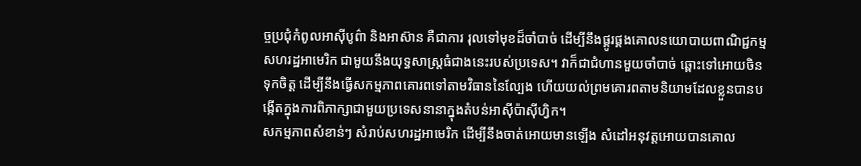ច្ចប្រជុំកំពូលអាស៊ីបូព៌ា និងអាស៊ាន គឺជាការ រុលទៅមុខដ៏ចាំបាច់ ដើម្បីនឹងផ្គូរផ្គងគោលនយោបាយពាណិជ្ជកម្មសហរដ្ឋអាមេរិក ជាមួយនឹងយុទ្ធសាស្ត្រធំជាងនេះរបស់ប្រទេស។ វាក៏ជាជំហានមួយចាំបាច់ ឆ្ពោះទៅអោយចិនទុកចិត្ត ដើម្បីនឹងធ្វើសកម្មភាពគោរពទៅតាមវិធាននៃល្បែង ហើយយល់ព្រមគោរពតាមនិយាមដែលខ្លួនបានបង្កើតក្នុងការពិភាក្សាជាមួយប្រទេសនានាក្នុងតំបន់អាស៊ីប៉ាស៊ីហ្វិក។
សកម្មភាពសំខាន់ៗ សំរាប់សហរដ្ឋអាមេរិក ដើម្បីនឹងចាត់អោយមានឡើង សំដៅអនុវត្តអោយបានគោល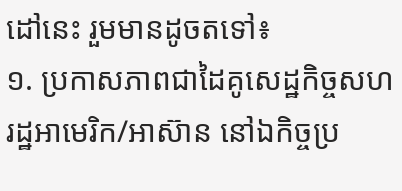ដៅនេះ រួមមានដូចតទៅ៖
១. ប្រកាសភាពជាដៃគូសេដ្ឋកិច្ចសហរដ្ឋអាមេរិក/អាស៊ាន នៅឯកិច្ចប្រ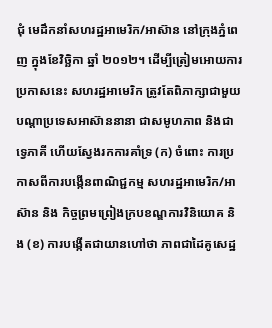ជុំ មេដឹកនាំសហរដ្ឋអាមេរិក/អាស៊ាន នៅក្រុងភ្នំពេញ ក្នុងខែវិច្ឆិកា ឆ្នាំ ២០១២។ ដើម្បីត្រៀមអោយការប្រកាសនេះ សហរដ្ឋអាមេរិក ត្រូវតែពិភាក្សាជាមួយបណ្តាប្រទេសអាស៊ាននានា ជាសមូហភាព និងជាទ្វេភាគី ហើយស្វែងរកការគាំទ្រ (ក) ចំពោះ ការប្រកាសពីការបង្កើនពាណិជ្ជកម្ម សហរដ្ឋអាមេរិក/អាស៊ាន និង កិច្ចព្រមព្រៀងក្របខណ្ឌការវិនិយោគ និង (ខ) ការបង្កើតជាយានហៅថា ភាពជាដៃគូសេដ្ឋ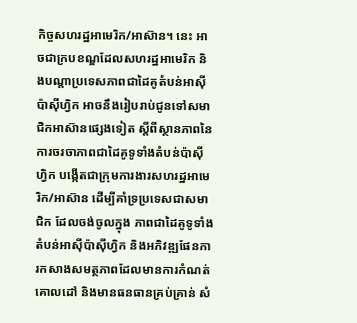កិច្ចសហរដ្ឋអាមេរិក/អាស៊ាន។ នេះ អាចជាក្របខណ្ឌដែលសហរដ្ឋអាមេរិក និងបណ្តាប្រទេសភាពជាដៃគូតំបន់អាស៊ីប៉ាស៊ីហ្វិក អាចនឹងរៀបរាប់ជូនទៅសមាជិកអាស៊ានផ្សេងទៀត ស្តីពីស្ថានភាពនៃការចរចាភាពជាដៃគូទូទាំងតំបន់ប៉ាស៊ីហ្វិក បង្កើតជាក្រុមការងារសហរដ្ឋអាមេរិក/អាស៊ាន ដើម្បីគាំទ្រប្រទេសជាសមាជិក ដែលចង់ចូលក្នុង ភាពជាដៃគូទូទាំងតំបន់អាស៊ីប៉ាស៊ីហ្វិក និងអភិវឌ្ឍផែនការកសាងសមត្ថភាពដែលមានការកំណត់គោលដៅ និងមានធនធានគ្រប់គ្រាន់ សំ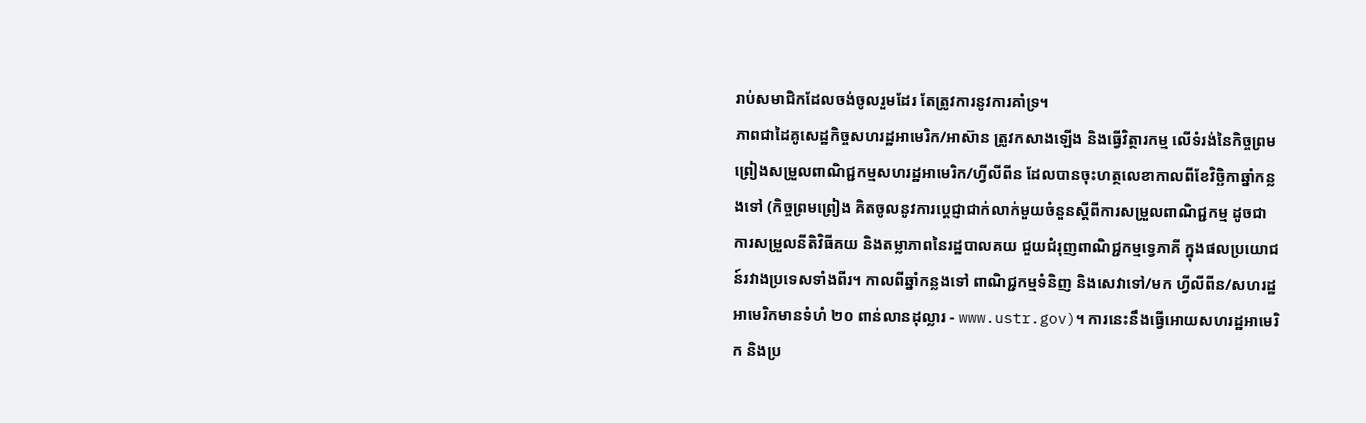រាប់សមាជិកដែលចង់ចូលរួមដែរ តែត្រូវការនូវការគាំទ្រ។
ភាពជាដៃគូសេដ្ឋកិច្ចសហរដ្ឋអាមេរិក/អាស៊ាន ត្រូវកសាងឡើង និងធ្វើវិត្ថារកម្ម លើទំរង់នៃកិច្ចព្រមព្រៀងសម្រួលពាណិជ្ជកម្មសហរដ្ឋអាមេរិក/ហ្វីលីពីន ដែលបានចុះហត្ថលេខាកាលពីខែវិច្ឆិកាឆ្នាំកន្លងទៅ (កិច្ចព្រមព្រៀង គិតចូលនូវការប្តេជ្ញាជាក់លាក់មួយចំនួនស្តីពីការសម្រួលពាណិជ្ជកម្ម ដូចជា ការសម្រួលនីតិវិធីគយ និងតម្លាភាពនៃរដ្ឋបាលគយ ជួយជំរុញពាណិជ្ជកម្មទ្វេភាគី ក្នុងផលប្រយោជន៍រវាងប្រទេសទាំងពីរ។ កាលពីឆ្នាំកន្លងទៅ ពាណិជ្ជកម្មទំនិញ និងសេវាទៅ/មក ហ្វីលីពីន/សហរដ្ឋអាមេរិកមានទំហំ ២០ ពាន់លានដុល្លារ - www.ustr.gov)។ ការនេះនឹងធ្វើអោយសហរដ្ឋអាមេរិក និងប្រ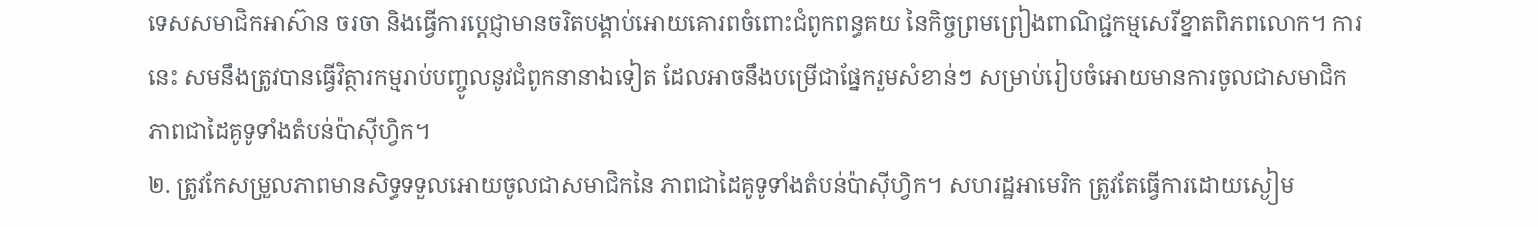ទេសសមាជិកអាស៊ាន ចរចា និងធ្វើការប្តេជ្ញាមានចរិតបង្គាប់អោយគោរពចំពោះជំពូកពន្ធគយ នៃកិច្ចព្រមព្រៀងពាណិជ្ជកម្មសេរីខ្នាតពិភពលោក។ ការនេះ សមនឹងត្រូវបានធ្វើវិត្ថារកម្មរាប់បញ្ចូលនូវជំពូកនានាឯទៀត ដែលអាចនឹងបម្រើជាផ្នែករួមសំខាន់ៗ សម្រាប់រៀបចំអោយមានការចូលជាសមាជិកភាពជាដៃគូទូទាំងតំបន់ប៉ាស៊ីហ្វិក។
២. ត្រូវកែសម្រួលភាពមានសិទ្ធទទួលអោយចូលជាសមាជិកនៃ ភាពជាដៃគូទូទាំងតំបន់ប៉ាស៊ីហ្វិក។ សហរដ្ឋអាមេរិក ត្រូវតែធ្វើការដោយស្ងៀម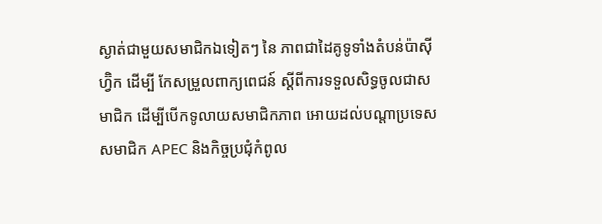ស្ងាត់ជាមួយសមាជិកឯទៀតៗ នៃ ភាពជាដៃគូទូទាំងតំបន់ប៉ាស៊ីហ្វ៊ិក ដើម្បី កែសម្រួលពាក្យពេជន៍ ស្តីពីការទទួលសិទ្ធចូលជាសមាជិក ដើម្បីបើកទូលាយសមាជិកភាព អោយដល់បណ្តាប្រទេសសមាជិក APEC និងកិច្ចប្រជុំកំពូល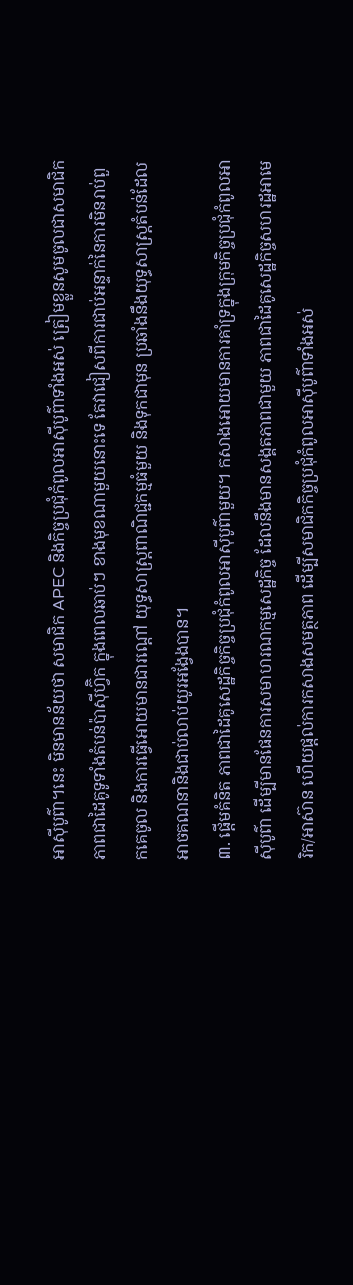អាស៊ីបូព៌ា។នេះ មិនមានន័យថា សមាជិក APEC និងកិច្ចប្រជុំកំពូលអាស៊ីបូព៌ាទាំងអស់ ត្រៀមខ្លួនសូមចូលជាសមាជិក ភាពជាដៃគូទូទាំងតំបន់ប៉ាស៊ីហ្វ៊ិក ក្នុងពេលឆាប់ៗ ខាងមុខណាមួយនោះទេ តែវាជៀសពីការជាប់អន្ទាក់នៃការមិនរាប់ពួកគេចូល និងការធ្វើអោយមានជារណ្តៅ យុទ្ធសាស្ត្រពាណិជ្ជកម្មធំមួយ និងទុកជាមុន ប្រឆាំងនឹងយុទ្ធសាស្ត្រតំបន់ដែលអាចគណនានិងជាប់លាប់យូរអង្វែងបាន។
៣. ផ្តើមគំនិត ភាពជាដៃគូសេដ្ឋកិច្ចកិច្ចប្រជុំកំពូលអាស៊ីបូព៌ាមួយ។ កសាងអោយមានការគាំទ្រក្នុងក្រុមកិច្ចប្រជុំកំពូលអាស៊ីបូព៌ា ដើម្បីមានផែនការសមាហរណកម្មសេដ្ឋកិច្ច ដែលនឹងមានសង្គតភាពជាមួយ ភាពជាដៃគូសេដ្ឋកិច្ចសហរដ្ឋអាមេរិក/អាស៊ាន ហើយផ្តល់ការកសាងសមត្ថភាព ដើម្បីសមាជិកកិច្ចប្រជុំកំពូលអាស៊ីបូព៌ាទាំងអស់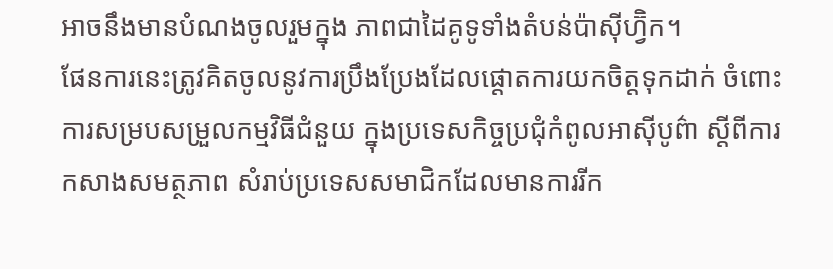អាចនឹងមានបំណងចូលរួមក្នុង ភាពជាដៃគូទូទាំងតំបន់ប៉ាស៊ីហ្វ៊ិក។
ផែនការនេះត្រូវគិតចូលនូវការប្រឹងប្រែងដែលផ្តោតការយកចិត្តទុកដាក់ ចំពោះការសម្របសម្រួលកម្មវិធីជំនួយ ក្នុងប្រទេសកិច្ចប្រជុំកំពូលអាស៊ីបូព៌ា ស្តីពីការកសាងសមត្ថភាព សំរាប់ប្រទេសសមាជិកដែលមានការរីក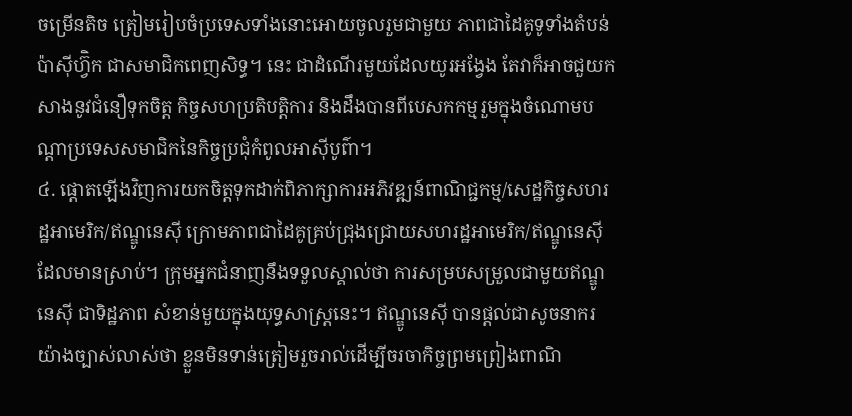ចម្រើនតិច ត្រៀមរៀបចំប្រទេសទាំងនោះអោយចូលរួមជាមួយ ភាពជាដៃគូទូទាំងតំបន់ប៉ាស៊ីហ្វ៊ិក ជាសមាជិកពេញសិទ្ធ។ នេះ ជាដំណើរមួយដែលយូរអង្វែង តែវាក៏អាចជួយកសាងនូវជំនឿទុកចិត្ត កិច្ចសហប្រតិបត្តិការ និងដឹងបានពីបេសកកម្មរួមក្នុងចំណោមបណ្តាប្រទេសសមាជិកនៃកិច្ចប្រជុំកំពូលអាស៊ីបូព៌ា។
៤. ផ្តោតឡើងវិញការយកចិត្តទុកដាក់ពិភាក្សាការអភិវឌ្ឍន៍ពាណិជ្ជកម្ម/សេដ្ឋកិច្ចសហរដ្ឋអាមេរិក/ឥណ្ឌូនេស៊ី ក្រោមភាពជាដៃគូគ្រប់ជ្រុងជ្រោយសហរដ្ឋអាមេរិក/ឥណ្ឌូនេស៊ី ដែលមានស្រាប់។ ក្រុមអ្នកជំនាញនឹងទទួលស្គាល់ថា ការសម្របសម្រួលជាមួយឥណ្ឌូនេស៊ី ជាទិដ្ឋភាព សំខាន់មួយក្នុងយុទ្ធសាស្ត្រនេះ។ ឥណ្ឌូនេស៊ី បានផ្តល់ជាសូចនាករយ៉ាងច្បាស់លាស់ថា ខ្លួនមិនទាន់ត្រៀមរួចរាល់ដើម្បីចរចាកិច្ចព្រមព្រៀងពាណិ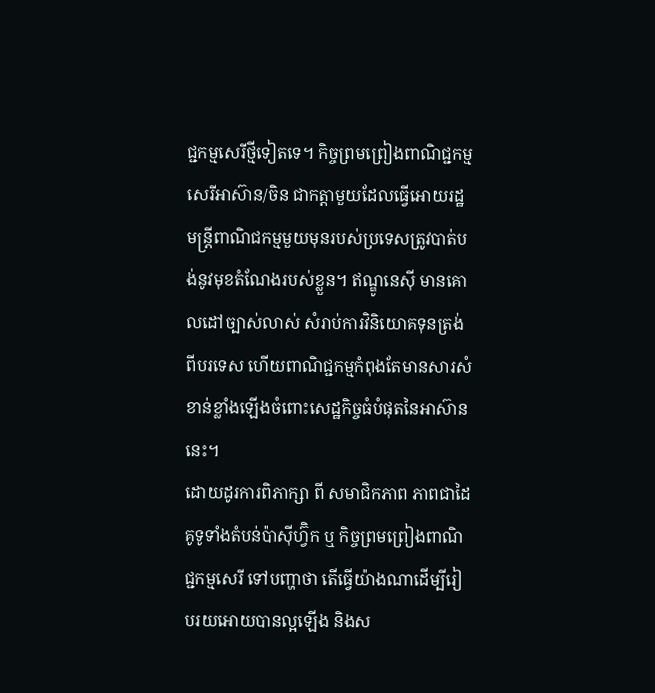ជ្ជកម្មសេរីថ្មីទៀតទេ។ កិច្ចព្រមព្រៀងពាណិជ្ជកម្មសេរីអាស៊ាន/ចិន ជាកត្តាមួយដែលធ្វើអោយរដ្ឋមន្ត្រីពាណិជកម្មមួយមុនរបស់ប្រទេសត្រូវបាត់បង់នូវមុខតំណែងរបស់ខ្លួន។ ឥណ្ឌូនេស៊ី មានគោលដៅច្បាស់លាស់ សំរាប់ការវិនិយោគទុនត្រង់ពីបរទេស ហើយពាណិជ្ជកម្មកំពុងតែមានសារសំខាន់ខ្លាំងឡើងចំពោះសេដ្ឋកិច្ចធំបំផុតនៃអាស៊ាននេះ។
ដោយដូរការពិភាក្សា ពី សមាជិកភាព ភាពជាដៃគូទូទាំងតំបន់ប៉ាស៊ីហ្វ៊ិក ឬ កិច្ចព្រមព្រៀងពាណិជ្ជកម្មសេរី ទៅបញ្ហាថា តើធ្វើយ៉ាងណាដើម្បីរៀបរយអោយបានល្អឡើង និងស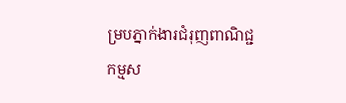ម្របភ្នាក់ងារជំរុញពាណិជ្ជកម្មស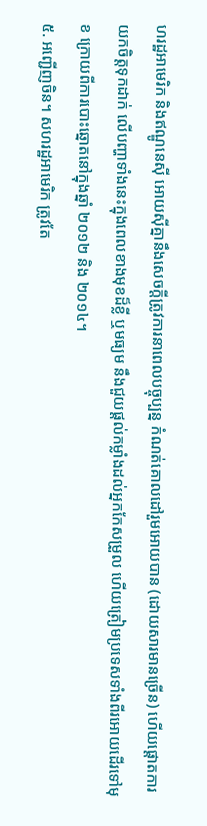ហរដ្ឋអាមេរិក និងឥណ្ឌូនេស៊ី អោយស៊ីគ្នានឹងសេចក្តីត្រូវការនាពេលបច្ចុប្បន្ន កំណត់គោលដៅរួមអោយបាន (ដោយសារមានច្រើន) ហើយផ្តោតការយកចិត្តទុកដាក់ លើបញ្ហាទាំងនេះក្នុងពេលខាងមុខដ៏ខ្លី ឬមធ្យម នឹងជួយផ្តល់កម្លាំងដល់អ្នកកែសម្រួល ហើយត្រៀមប្រទេសទាំងពីរអោយដើរទៅមុខ ក្រោយពីការបោះឆ្នោតនៅក្នុងឆ្នាំ ២០១២ និង ២០១៤។
៥. អញ្ជើញចិន។ សហរដ្ឋអាមេរិក ត្រូវតែ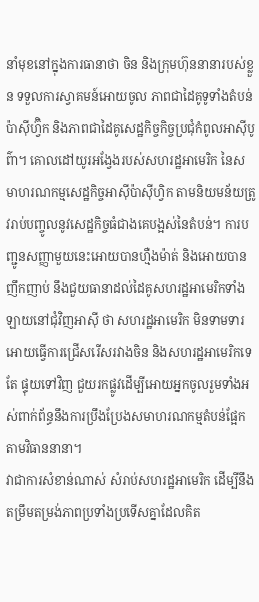នាំមុខនៅក្នុងការធានាថា ចិន និងក្រុមហ៊ុននានារបស់ខ្លួន ទទួលការស្វាគមន៍អោយចូល ភាពជាដៃគូទូទាំងតំបន់ប៉ាស៊ីហ្វ៊ិក និងភាពជាដៃគូសេដ្ឋកិច្ចកិច្ចប្រជុំកំពូលអាស៊ីបូព៌ា។ គោលដៅយូរអង្វែងរបស់សហរដ្ឋអាមេរិក នៃសមាហរណកម្មសេដ្ឋកិច្ចអាស៊ីប៉ាស៊ីហ្វិក តាមនិយមន័យត្រូវរាប់បញ្ចូលនូវសេដ្ឋកិច្ចធំជាងគេបង្អស់នៃតំបន់។ ការបញ្ជូនសញ្ញាមួយនេះអោយបានហ្មឺងម៉ាត់ និងអោយបានញឹកញាប់ នឹងជួយធានាដល់ដៃគូសហរដ្ឋអាមេរិកទាំងឡាយនៅជុំវិញអាស៊ី ថា សហរដ្ឋអាមេរិក មិនទាមទារអោយធ្វើការជ្រើសរើសរវាងចិន និងសហរដ្ឋអាមេរិកទេ តែ ផ្ទុយទៅវិញ ជួយរកផ្លូវដើម្បីអោយអ្នកចូលរួមទាំងអស់ពាក់ព័ន្ធនឹងការប្រឹងប្រែងសមាហរណកម្មតំបន់ផ្អែកតាមវិធាននានា។
វាជាការសំខាន់ណាស់ សំរាប់សហរដ្ឋអាមេរិក ដើម្បីនឹងតម្រឹមតម្រង់ភាពប្រទាំងប្រទើសគ្នាដែលគិត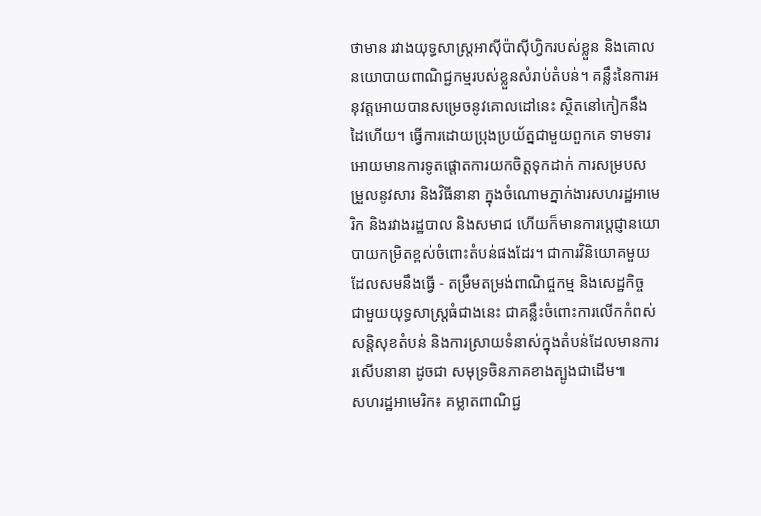ថាមាន រវាងយុទ្ធសាស្ត្រអាស៊ីប៉ាស៊ីហ្វិករបស់ខ្លួន និងគោលនយោបាយពាណិជ្ជកម្មរបស់ខ្លួនសំរាប់តំបន់។ គន្លឹះនៃការអនុវត្តអោយបានសម្រេចនូវគោលដៅនេះ ស្ថិតនៅកៀកនឹងដៃហើយ។ ធ្វើការដោយប្រុងប្រយ័ត្នជាមួយពួកគេ ទាមទារអោយមានការទូតផ្តោតការយកចិត្តទុកដាក់ ការសម្របសម្រួលនូវសារ និងវិធីនានា ក្នុងចំណោមភ្នាក់ងារសហរដ្ឋអាមេរិក និងរវាងរដ្ឋបាល និងសមាជ ហើយក៏មានការប្តេជ្ញានយោបាយកម្រិតខ្ពស់ចំពោះតំបន់ផងដែរ។ ជាការវិនិយោគមួយដែលសមនឹងធ្វើ - តម្រឹមតម្រង់ពាណិជ្ចកម្ម និងសេដ្ឋកិច្ច ជាមួយយុទ្ធសាស្ត្រធំជាងនេះ ជាគន្លឹះចំពោះការលើកកំពស់សន្តិសុខតំបន់ និងការស្រាយទំនាស់ក្នុងតំបន់ដែលមានការរសើបនានា ដូចជា សមុទ្រចិនភាគខាងត្បូងជាដើម៕
សហរដ្ឋអាមេរិក៖ គម្លាតពាណិជ្ជ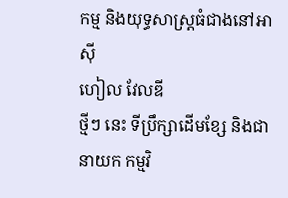កម្ម និងយុទ្ធសាស្ត្រធំជាងនៅអាស៊ី
ហៀល វែលឌី
ថ្មីៗ នេះ ទីប្រឹក្សាដើមខ្សែ និងជានាយក កម្មវិ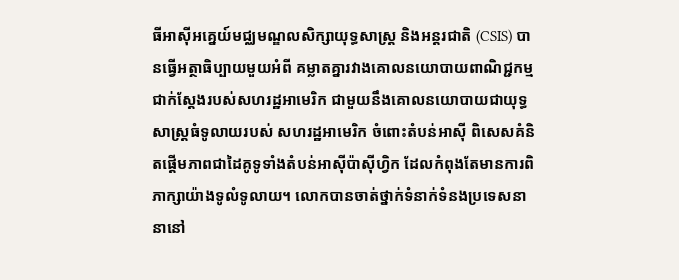ធីអាស៊ីអគ្នេយ៍មជ្ឈមណ្ឌលសិក្សាយុទ្ធសាស្ត្រ និងអន្តរជាតិ (CSIS) បានធ្វើអត្ថាធិប្បាយមួយអំពី គម្លាតគ្នារវាងគោលនយោបាយពាណិជ្ជកម្មជាក់ស្តែងរបស់សហរដ្ឋអាមេរិក ជាមួយនឹងគោលនយោបាយជាយុទ្ធសាស្ត្រធំទូលាយរបស់ សហរដ្ឋអាមេរិក ចំពោះតំបន់អាស៊ី ពិសេសគំនិតផ្តើមភាពជាដៃគូទូទាំងតំបន់អាស៊ីប៉ាស៊ីហ្វិក ដែលកំពុងតែមានការពិភាក្សាយ៉ាងទូលំទូលាយ។ លោកបានចាត់ថ្នាក់ទំនាក់ទំនងប្រទេសនានានៅ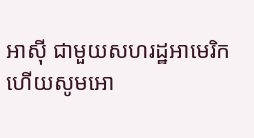អាស៊ី ជាមួយសហរដ្ឋអាមេរិក ហើយសូមអោ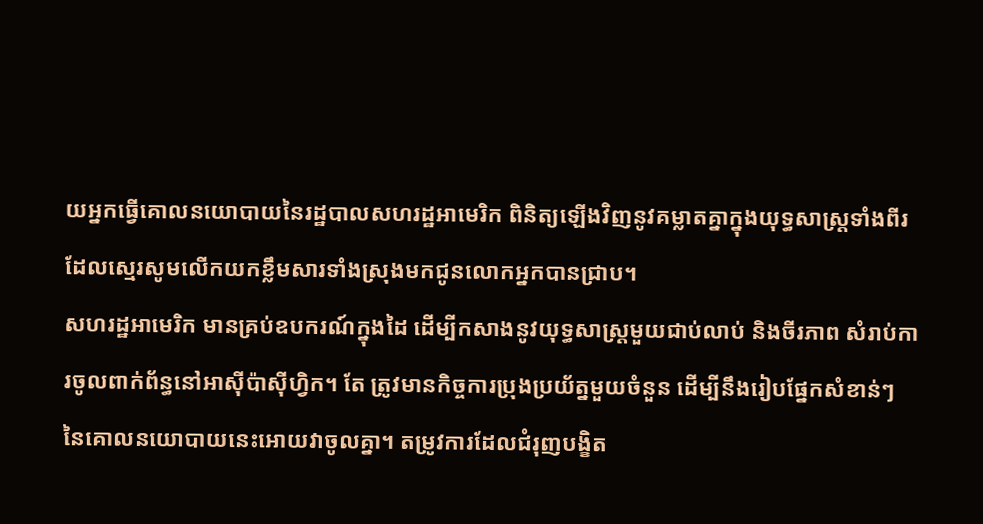យអ្នកធ្វើគោលនយោបាយនៃរដ្ឋបាលសហរដ្ឋអាមេរិក ពិនិត្យឡើងវិញនូវគម្លាតគ្នាក្នុងយុទ្ធសាស្ត្រទាំងពីរ ដែលស្មេរសូមលើកយកខ្លឹមសារទាំងស្រុងមកជូនលោកអ្នកបានជ្រាប។
សហរដ្ឋអាមេរិក មានគ្រប់ឧបករណ៍ក្នុងដៃ ដើម្បីកសាងនូវយុទ្ធសាស្ត្រមួយជាប់លាប់ និងចីរភាព សំរាប់ការចូលពាក់ព័ន្ធនៅអាស៊ីប៉ាស៊ីហ្វិក។ តែ ត្រូវមានកិច្ចការប្រុងប្រយ័ត្នមួយចំនួន ដើម្បីនឹងរៀបផ្នែកសំខាន់ៗ នៃគោលនយោបាយនេះអោយវាចូលគ្នា។ តម្រូវការដែលជំរុញបង្ខិត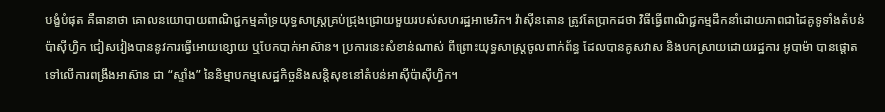បង្ខំបំផុត គឺធានាថា គោលនយោបាយពាណិជ្ជកម្មគាំទ្រយុទ្ធសាស្ត្រគ្រប់ជ្រុងជ្រោយមួយរបស់សហរដ្ឋអាមេរិក។ វ៉ាស៊ីនតោន ត្រូវតែប្រាកដថា វិធីធ្វើពាណិជ្ជកម្មដឹកនាំដោយភាពជាដៃគូទូទាំងតំបន់ប៉ាស៊ីហ្វិក ជៀសវៀងបាននូវការធ្វើអោយខ្សោយ ឬបែកបាក់អាស៊ាន។ ប្រការនេះសំខាន់ណាស់ ពីព្រោះយុទ្ធសាស្ត្រចូលពាក់ព័ន្ធ ដែលបានគូសវាស និងបកស្រាយដោយរដ្ឋការ អូបាម៉ា បានផ្តោតទៅលើការពង្រឹងអាស៊ាន ជា “ស្ទាំង” នៃនិម្មាបកម្មសេដ្ឋកិច្ចនិងសន្តិសុខនៅតំបន់អាស៊ីប៉ាស៊ីហ្វិក។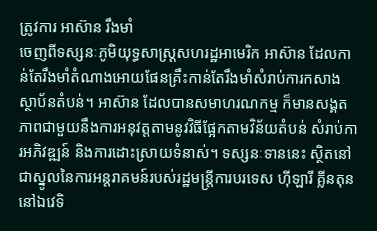ត្រូវការ អាស៊ាន រឹងមាំ
ចេញពីទស្សនៈភូមិយុទ្ធសាស្ត្រសហរដ្ឋអាមេរិក អាស៊ាន ដែលកាន់តែរឹងមាំតំណាងអោយផែនគ្រឹះកាន់តែរឹងមាំសំរាប់ការកសាងស្ថាប័នតំបន់។ អាស៊ាន ដែលបានសមាហរណកម្ម ក៏មានសង្គតភាពជាមួយនឹងការអនុវត្តតាមនូវវិធីផ្អែកតាមវិន័យតំបន់ សំរាប់ការអភិវឌ្ឍន៍ និងការដោះស្រាយទំនាស់។ ទស្សនៈទាននេះ ស្ថិតនៅជាស្នូលនៃការអន្តរាគមន៍របស់រដ្ឋមន្ត្រីការបរទេស ហ៊ីឡារី គ្លីនតុន នៅឯវេទិ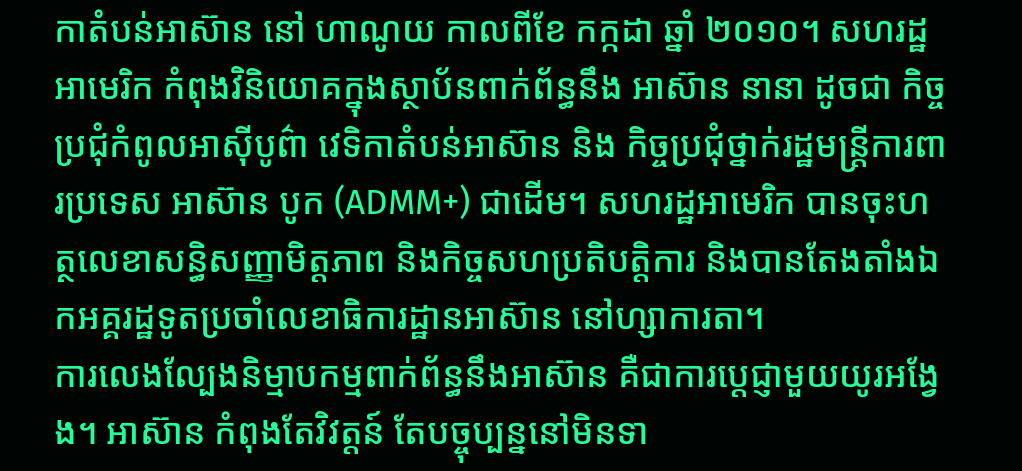កាតំបន់អាស៊ាន នៅ ហាណូយ កាលពីខែ កក្កដា ឆ្នាំ ២០១០។ សហរដ្ឋអាមេរិក កំពុងវិនិយោគក្នុងស្ថាប័នពាក់ព័ន្ធនឹង អាស៊ាន នានា ដូចជា កិច្ចប្រជុំកំពូលអាស៊ីបូព៌ា វេទិកាតំបន់អាស៊ាន និង កិច្ចប្រជុំថ្នាក់រដ្ឋមន្ត្រីការពារប្រទេស អាស៊ាន បូក (ADMM+) ជាដើម។ សហរដ្ឋអាមេរិក បានចុះហត្ថលេខាសន្ធិសញ្ញាមិត្តភាព និងកិច្ចសហប្រតិបត្តិការ និងបានតែងតាំងឯកអគ្គរដ្ឋទូតប្រចាំលេខាធិការដ្ឋានអាស៊ាន នៅហ្សាការតា។
ការលេងល្បែងនិម្មាបកម្មពាក់ព័ន្ធនឹងអាស៊ាន គឺជាការប្តេជ្ញាមួយយូរអង្វែង។ អាស៊ាន កំពុងតែវិវត្តន៍ តែបច្ចុប្បន្ននៅមិនទា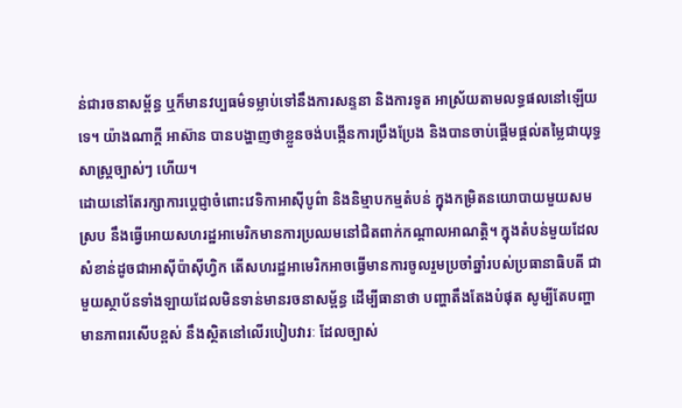ន់ជារចនាសម្ព័ន្ធ ឬក៏មានវប្បធម៌ទម្លាប់ទៅនឹងការសន្ទនា និងការទូត អាស្រ័យតាមលទ្ធផលនៅឡើយទេ។ យ៉ាងណាក្តី អាស៊ាន បានបង្ហាញថាខ្លួនចង់បង្កើនការប្រឹងប្រែង និងបានចាប់ផ្តើមផ្តល់តម្លៃជាយុទ្ធសាស្ត្រច្បាស់ៗ ហើយ។
ដោយនៅតែរក្សាការប្តេជ្ញាចំពោះវេទិកាអាស៊ីបូព៌ា និងនិម្មាបកម្មតំបន់ ក្នុងកម្រិតនយោបាយមួយសមស្រប នឹងធ្វើអោយសហរដ្ឋអាមេរិកមានការប្រឈមនៅជិតពាក់កណ្តាលអាណត្តិ។ ក្នុងតំបន់មួយដែលសំខាន់ដូចជាអាស៊ីប៉ាស៊ីហ្វិក តើសហរដ្ឋអាមេរិកអាចធ្វើមានការចូលរួមប្រចាំឆ្នាំរបស់ប្រធានាធិបតី ជាមួយស្ថាប័នទាំងឡាយដែលមិនទាន់មានរចនាសម្ព័ន្ធ ដើម្បីធានាថា បញ្ហាតឹងតែងបំផុត សូម្បីតែបញ្ហាមានភាពរសើបខ្ពស់ នឹងស្ថិតនៅលើរបៀបវារៈ ដែលច្បាស់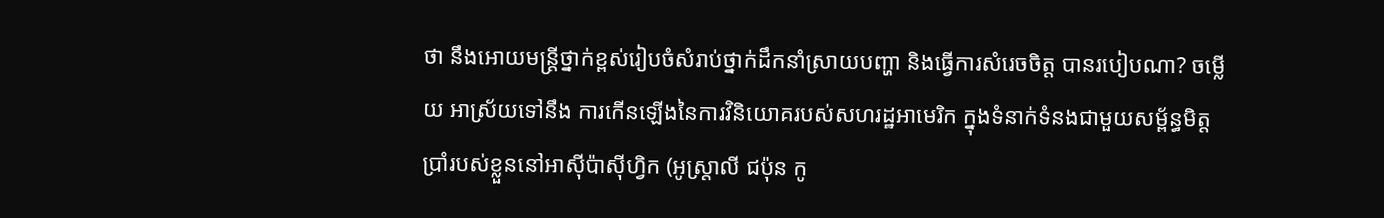ថា នឹងអោយមន្ត្រីថ្នាក់ខ្ពស់រៀបចំសំរាប់ថ្នាក់ដឹកនាំស្រាយបញ្ហា និងធ្វើការសំរេចចិត្ត បានរបៀបណា? ចម្លើយ អាស្រ័យទៅនឹង ការកើនឡើងនៃការវិនិយោគរបស់សហរដ្ឋអាមេរិក ក្នុងទំនាក់ទំនងជាមួយសម្ព័ន្ធមិត្តប្រាំរបស់ខ្លួននៅអាស៊ីប៉ាស៊ីហ្វិក (អូស្ត្រាលី ជប៉ុន កូ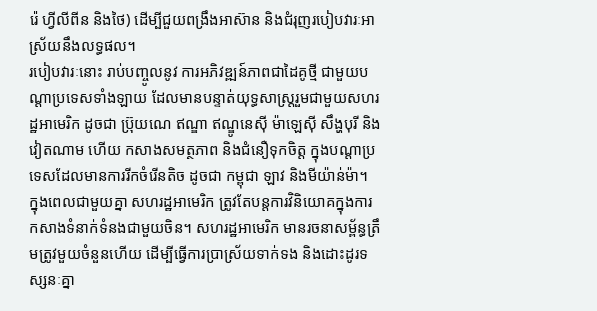រ៉េ ហ្វីលីពីន និងថៃ) ដើម្បីជួយពង្រឹងអាស៊ាន និងជំរុញរបៀបវារៈអាស្រ័យនឹងលទ្ធផល។
របៀបវារៈនោះ រាប់បញ្ចូលនូវ ការអភិវឌ្ឍន៍ភាពជាដៃគូថ្មី ជាមួយបណ្តាប្រទេសទាំងឡាយ ដែលមានបន្ទាត់យុទ្ធសាស្ត្ររួមជាមួយសហរដ្ឋអាមេរិក ដូចជា ប្រ៊ុយណេ ឥណ្ឌា ឥណ្ឌូនេស៊ី ម៉ាឡេស៊ី សឹង្ហបុរី និងវៀតណាម ហើយ កសាងសមត្ថភាព និងជំនឿទុកចិត្ត ក្នុងបណ្តាប្រទេសដែលមានការរីកចំរើនតិច ដូចជា កម្ពុជា ឡាវ និងមីយ៉ាន់ម៉ា។
ក្នុងពេលជាមួយគ្នា សហរដ្ឋអាមេរិក ត្រូវតែបន្តការវិនិយោគក្នុងការកសាងទំនាក់ទំនងជាមួយចិន។ សហរដ្ឋអាមេរិក មានរចនាសម្ព័ន្ធត្រឹមត្រូវមួយចំនួនហើយ ដើម្បីធ្វើការប្រាស្រ័យទាក់ទង និងដោះដូរទស្សនៈគ្នា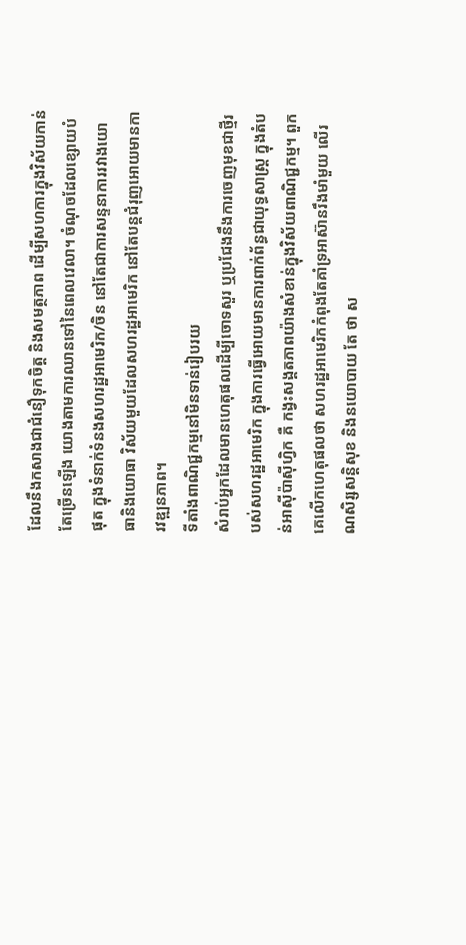ដែលនឹងកសាងជាជំនឿទុកចិត្ត និងសមត្ថភាព ដើម្បីសហការក្នុងវិស័យកាន់តែច្រើនឡើង យោងតាមការឈានទៅនៃពេលវេលា។ ចំណុចដែលខ្សោយបំផុត ក្នុងទំនាក់ទំនងសហរដ្ឋអាមេរិក/ចិន នៅតែជាការសន្ទនាការរវាងយោធានិងយោធា វិស័យមួយដែលសហរដ្ឋអាមេរិក នៅតែបន្តជំរុញអោយមានការវឌ្ឍនភាព។
ទីតាំងពាណិជ្ជកម្មនៅមិនទាន់រៀបរយ
សំរាប់អ្នកដែលមានហេតុផលដើម្បីចោទសួរ ឬប្រជែងនឹងការចេញមុខជាថ្មីរបស់សហរដ្ឋអាមេរិក ក្នុងការធ្វើអោយមានការពាក់ព័ន្ធជាយុទ្ធសាស្ត្រ ក្នុងតំបន់អាស៊ីប៉ាស៊ីហ្វិក គឺ កង្វះសង្គតភាពយ៉ាងសំខាន់ក្នុងវិស័យពាណិជ្ជកម្ម។ ពួកគេលើកហេតុផលថា សហរដ្ឋអាមេរិកកំពុងតែគាំទ្រអាស៊ានរឹងមាំមួយ លើរណសិរ្សសន្តិសុខ និងនយោបាយ តែ ថា ស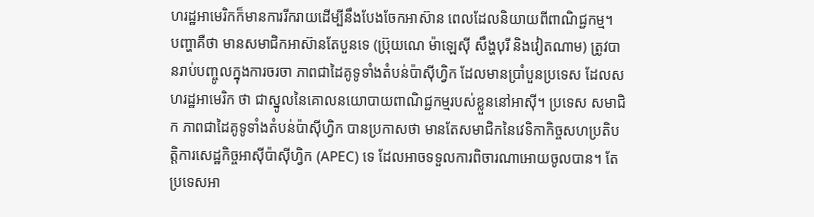ហរដ្ឋអាមេរិកក៏មានការរីករាយដើម្បីនឹងបែងចែកអាស៊ាន ពេលដែលនិយាយពីពាណិជ្ជកម្ម។
បញ្ហាគឺថា មានសមាជិកអាស៊ានតែបួនទេ (ប្រ៊ុយណេ ម៉ាឡេស៊ី សឹង្ហបុរី និងវៀតណាម) ត្រូវបានរាប់បញ្ចូលក្នុងការចរចា ភាពជាដៃគូទូទាំងតំបន់ប៉ាស៊ីហ្វិក ដែលមានប្រាំបួនប្រទេស ដែលសហរដ្ឋអាមេរិក ថា ជាស្នូលនៃគោលនយោបាយពាណិជ្ជកម្មរបស់ខ្លួននៅអាស៊ី។ ប្រទេស សមាជិក ភាពជាដៃគូទូទាំងតំបន់ប៉ាស៊ីហ្វិក បានប្រកាសថា មានតែសមាជិកនៃវេទិកាកិច្ចសហប្រតិបត្តិការសេដ្ឋកិច្ចអាស៊ីប៉ាស៊ីហ្វិក (APEC) ទេ ដែលអាចទទួលការពិចារណាអោយចូលបាន។ តែ ប្រទេសអា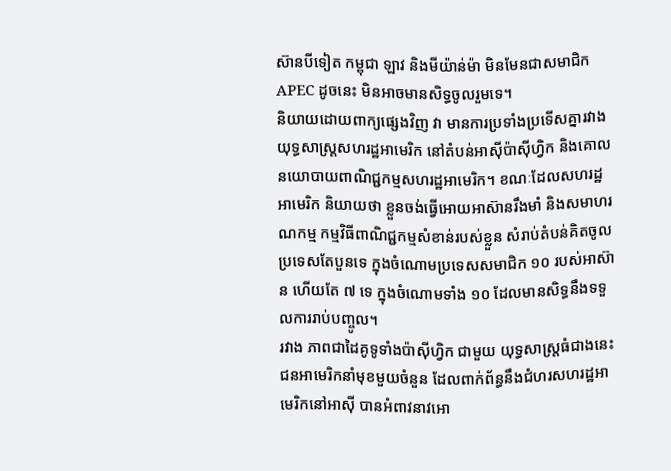ស៊ានបីទៀត កម្ពុជា ឡាវ និងមីយ៉ាន់ម៉ា មិនមែនជាសមាជិក APEC ដូចនេះ មិនអាចមានសិទ្ធចូលរួមទេ។
និយាយដោយពាក្យផ្សេងវិញ វា មានការប្រទាំងប្រទើសគ្នារវាងយុទ្ធសាស្ត្រសហរដ្ឋអាមេរិក នៅតំបន់អាស៊ីប៉ាស៊ីហ្វិក និងគោលនយោបាយពាណិជ្ជកម្មសហរដ្ឋអាមេរិក។ ខណៈដែលសហរដ្ឋអាមេរិក និយាយថា ខ្លួនចង់ធ្វើអោយអាស៊ានរឹងមាំ និងសមាហរណកម្ម កម្មវិធីពាណិជ្ជកម្មសំខាន់របស់ខ្លួន សំរាប់តំបន់គិតចូលប្រទេសតែបួនទេ ក្នុងចំណោមប្រទេសសមាជិក ១០ របស់អាស៊ាន ហើយតែ ៧ ទេ ក្នុងចំណោមទាំង ១០ ដែលមានសិទ្ធនឹងទទួលការរាប់បញ្ចូល។
រវាង ភាពជាដៃគូទូទាំងប៉ាស៊ីហ្វិក ជាមួយ យុទ្ធសាស្ត្រធំជាងនេះ
ជនអាមេរិកនាំមុខមួយចំនួន ដែលពាក់ព័ន្ធនឹងជំហរសហរដ្ឋអាមេរិកនៅអាស៊ី បានអំពាវនាវអោ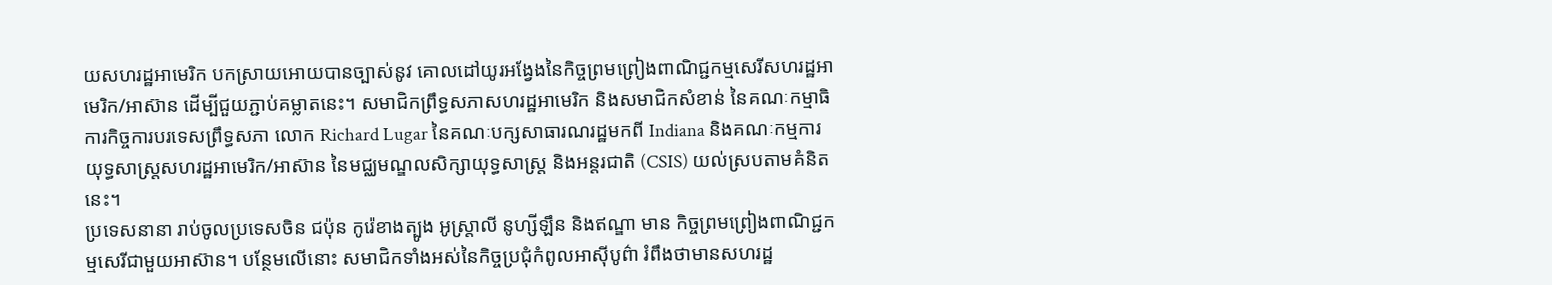យសហរដ្ឋអាមេរិក បកស្រាយអោយបានច្បាស់នូវ គោលដៅយូរអង្វែងនៃកិច្ចព្រមព្រៀងពាណិជ្ជកម្មសេរីសហរដ្ឋអាមេរិក/អាស៊ាន ដើម្បីជួយភ្ជាប់គម្លាតនេះ។ សមាជិកព្រឹទ្ធសភាសហរដ្ឋអាមេរិក និងសមាជិកសំខាន់ នៃគណៈកម្មាធិការកិច្ចការបរទេសព្រឹទ្ធសភា លោក Richard Lugar នៃគណៈបក្សសាធារណរដ្ឋមកពី Indiana និងគណៈកម្មការយុទ្ធសាស្ត្រសហរដ្ឋអាមេរិក/អាស៊ាន នៃមជ្ឈមណ្ឌលសិក្សាយុទ្ធសាស្ត្រ និងអន្តរជាតិ (CSIS) យល់ស្របតាមគំនិតនេះ។
ប្រទេសនានា រាប់ចូលប្រទេសចិន ជប៉ុន កូរ៉េខាងត្បូង អូស្ត្រាលី នូហ្សីឡឹន និងឥណ្ឌា មាន កិច្ចព្រមព្រៀងពាណិជ្ជកម្មសេរីជាមួយអាស៊ាន។ បន្ថែមលើនោះ សមាជិកទាំងអស់នៃកិច្ចប្រជុំកំពូលអាស៊ីបូព៌ា រំពឹងថាមានសហរដ្ឋ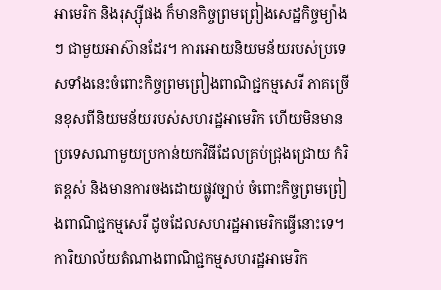អាមេរិក និងរុស្ស៊ីផង ក៏មានកិច្ចព្រមព្រៀងសេដ្ឋកិច្ចម្យ៉ាងៗ ជាមួយអាស៊ានដែរ។ ការអោយនិយមន័យរបស់ប្រទេសទាំងនេះចំពោះកិច្ចព្រមព្រៀងពាណិជ្ជកម្មសេរី ភាគច្រើនខុសពីនិយមន័យរបស់សហរដ្ឋអាមេរិក ហើយមិនមានប្រទេសណាមួយប្រកាន់យកវិធីដែលគ្រប់ជ្រុងជ្រោយ កំរិតខ្ពស់ និងមានការចងដោយផ្លូវច្បាប់ ចំពោះកិច្ចព្រមព្រៀងពាណិជ្ជកម្មសេរី ដូចដែលសហរដ្ឋអាមេរិកធ្វើនោះទេ។ ការិយាល័យតំណាងពាណិជ្ជកម្មសហរដ្ឋអាមេរិក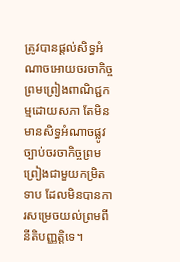ត្រូវបានផ្តល់សិទ្ធអំណាចអោយចរចាកិច្ចព្រមព្រៀងពាណិជ្ជកម្មដោយសភា តែមិនមានសិទ្ធអំណាចផ្លូវច្បាប់ចរចាកិច្ចព្រមព្រៀងជាមួយកម្រិតទាប ដែលមិនបានការសម្រេចយល់ព្រមពីនីតិបញ្ញត្តិទេ។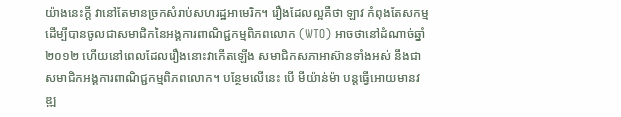យ៉ាងនេះក្តី វានៅតែមានច្រកសំរាប់សហរដ្ឋអាមេរិក។ រឿងដែលល្អគឺថា ឡាវ កំពុងតែសកម្ម ដើម្បីបានចូលជាសមាជិកនៃអង្គការពាណិជ្ជកម្មពិភពលោក (WTO) អាចថានៅដំណាច់ឆ្នាំ ២០១២ ហើយនៅពេលដែលរឿងនោះវាកើតឡើង សមាជិកសភាអាស៊ានទាំងអស់ នឹងជាសមាជិកអង្គការពាណិជ្ជកម្មពិភពលោក។ បន្ថែមលើនេះ បើ មីយ៉ាន់ម៉ា បន្តធ្វើអោយមានវឌ្ឍ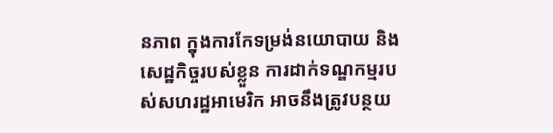នភាព ក្នុងការកែទម្រង់នយោបាយ និងសេដ្ឋកិច្ចរបស់ខ្លួន ការដាក់ទណ្ឌកម្មរបស់សហរដ្ឋអាមេរិក អាចនឹងត្រូវបន្ថយ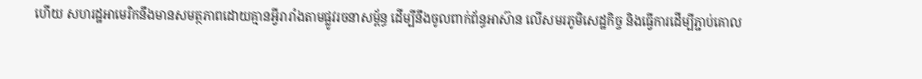ហើយ សហរដ្ឋអាមេរិកនឹងមានសមត្ថភាពដោយគ្មានអ្វីរារាំងតាមផ្លូវរចនាសម្ព័ន្ធ ដើម្បីនឹងចូលពាក់ព័ន្ធអាស៊ាន លើសមរភូមិសេដ្ឋកិច្ច និងធ្វើការដើម្បីភ្ជាប់គោល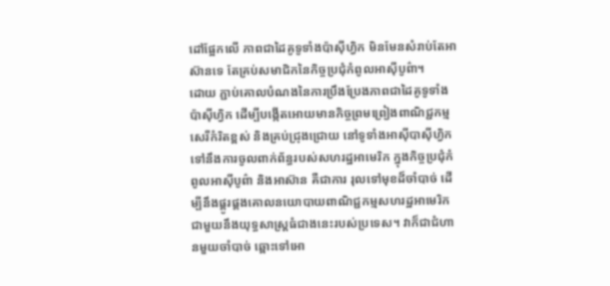ដៅផ្អែកលើ ភាពជាដៃគូទូទាំងប៉ាស៊ីហ្វិក មិនមែនសំរាប់តែអាស៊ានទេ តែគ្រប់សមាជិកនៃកិច្ចប្រជុំកំពូលអាស៊ីបូព៌ា។
ដោយ ភ្ជាប់គោលបំណងនៃការប្រឹងប្រែងភាពជាដៃគូទូទាំងប៉ាស៊ីហ្វិក ដើម្បីបង្កើតអោយមានកិច្ចព្រមព្រៀងពាណិជ្ជកម្មសេរីកំរិតខ្ពស់ និងគ្រប់ជ្រុងជ្រោយ នៅទូទាំងអាស៊ីបាស៊ីហ្វិក ទៅនឹងការចូលពាក់ព័ន្ធរបស់សហរដ្ឋអាមេរិក ក្នុងកិច្ចប្រជុំកំពូលអាស៊ីបូព៌ា និងអាស៊ាន គឺជាការ រុលទៅមុខដ៏ចាំបាច់ ដើម្បីនឹងផ្គូរផ្គងគោលនយោបាយពាណិជ្ជកម្មសហរដ្ឋអាមេរិក ជាមួយនឹងយុទ្ធសាស្ត្រធំជាងនេះរបស់ប្រទេស។ វាក៏ជាជំហានមួយចាំបាច់ ឆ្ពោះទៅអោ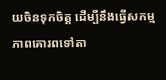យចិនទុកចិត្ត ដើម្បីនឹងធ្វើសកម្មភាពគោរពទៅតា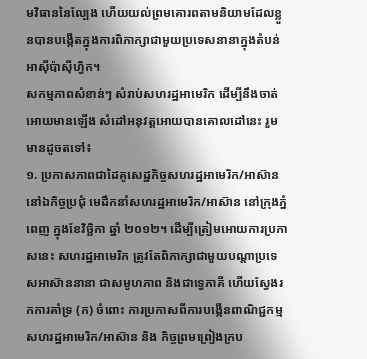មវិធាននៃល្បែង ហើយយល់ព្រមគោរពតាមនិយាមដែលខ្លួនបានបង្កើតក្នុងការពិភាក្សាជាមួយប្រទេសនានាក្នុងតំបន់អាស៊ីប៉ាស៊ីហ្វិក។
សកម្មភាពសំខាន់ៗ សំរាប់សហរដ្ឋអាមេរិក ដើម្បីនឹងចាត់អោយមានឡើង សំដៅអនុវត្តអោយបានគោលដៅនេះ រួមមានដូចតទៅ៖
១. ប្រកាសភាពជាដៃគូសេដ្ឋកិច្ចសហរដ្ឋអាមេរិក/អាស៊ាន នៅឯកិច្ចប្រជុំ មេដឹកនាំសហរដ្ឋអាមេរិក/អាស៊ាន នៅក្រុងភ្នំពេញ ក្នុងខែវិច្ឆិកា ឆ្នាំ ២០១២។ ដើម្បីត្រៀមអោយការប្រកាសនេះ សហរដ្ឋអាមេរិក ត្រូវតែពិភាក្សាជាមួយបណ្តាប្រទេសអាស៊ាននានា ជាសមូហភាព និងជាទ្វេភាគី ហើយស្វែងរកការគាំទ្រ (ក) ចំពោះ ការប្រកាសពីការបង្កើនពាណិជ្ជកម្ម សហរដ្ឋអាមេរិក/អាស៊ាន និង កិច្ចព្រមព្រៀងក្រប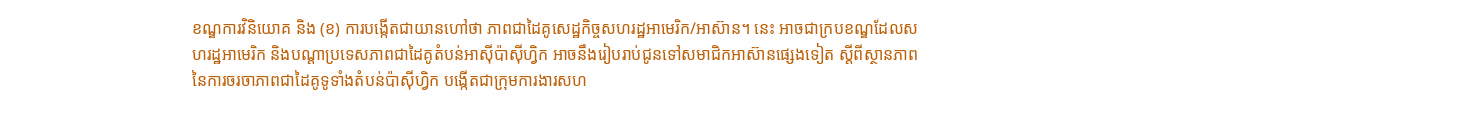ខណ្ឌការវិនិយោគ និង (ខ) ការបង្កើតជាយានហៅថា ភាពជាដៃគូសេដ្ឋកិច្ចសហរដ្ឋអាមេរិក/អាស៊ាន។ នេះ អាចជាក្របខណ្ឌដែលសហរដ្ឋអាមេរិក និងបណ្តាប្រទេសភាពជាដៃគូតំបន់អាស៊ីប៉ាស៊ីហ្វិក អាចនឹងរៀបរាប់ជូនទៅសមាជិកអាស៊ានផ្សេងទៀត ស្តីពីស្ថានភាពនៃការចរចាភាពជាដៃគូទូទាំងតំបន់ប៉ាស៊ីហ្វិក បង្កើតជាក្រុមការងារសហ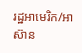រដ្ឋអាមេរិក/អាស៊ាន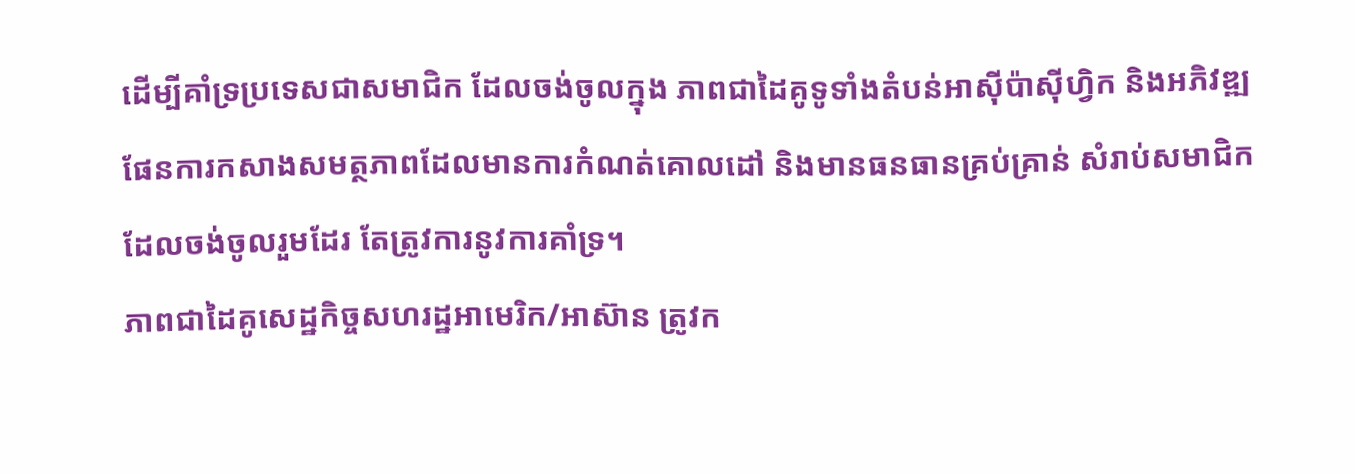ដើម្បីគាំទ្រប្រទេសជាសមាជិក ដែលចង់ចូលក្នុង ភាពជាដៃគូទូទាំងតំបន់អាស៊ីប៉ាស៊ីហ្វិក និងអភិវឌ្ឍផែនការកសាងសមត្ថភាពដែលមានការកំណត់គោលដៅ និងមានធនធានគ្រប់គ្រាន់ សំរាប់សមាជិកដែលចង់ចូលរួមដែរ តែត្រូវការនូវការគាំទ្រ។
ភាពជាដៃគូសេដ្ឋកិច្ចសហរដ្ឋអាមេរិក/អាស៊ាន ត្រូវក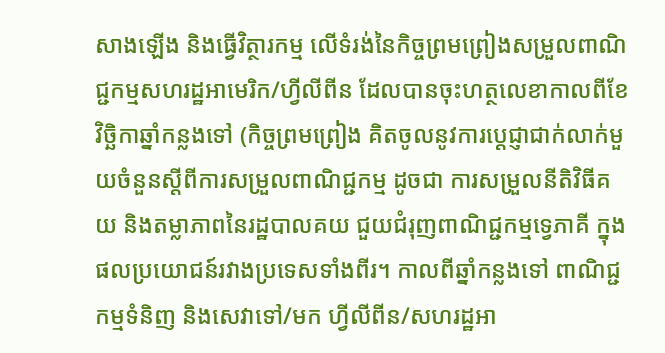សាងឡើង និងធ្វើវិត្ថារកម្ម លើទំរង់នៃកិច្ចព្រមព្រៀងសម្រួលពាណិជ្ជកម្មសហរដ្ឋអាមេរិក/ហ្វីលីពីន ដែលបានចុះហត្ថលេខាកាលពីខែវិច្ឆិកាឆ្នាំកន្លងទៅ (កិច្ចព្រមព្រៀង គិតចូលនូវការប្តេជ្ញាជាក់លាក់មួយចំនួនស្តីពីការសម្រួលពាណិជ្ជកម្ម ដូចជា ការសម្រួលនីតិវិធីគយ និងតម្លាភាពនៃរដ្ឋបាលគយ ជួយជំរុញពាណិជ្ជកម្មទ្វេភាគី ក្នុងផលប្រយោជន៍រវាងប្រទេសទាំងពីរ។ កាលពីឆ្នាំកន្លងទៅ ពាណិជ្ជកម្មទំនិញ និងសេវាទៅ/មក ហ្វីលីពីន/សហរដ្ឋអា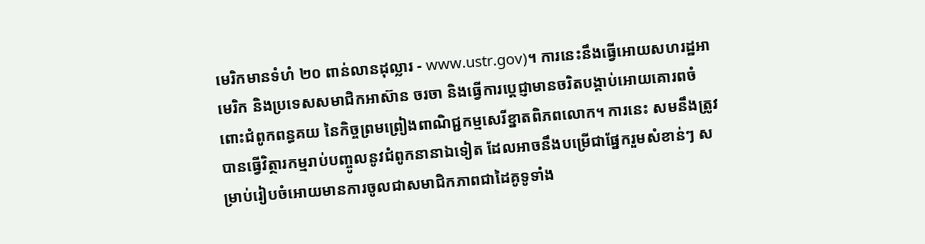មេរិកមានទំហំ ២០ ពាន់លានដុល្លារ - www.ustr.gov)។ ការនេះនឹងធ្វើអោយសហរដ្ឋអាមេរិក និងប្រទេសសមាជិកអាស៊ាន ចរចា និងធ្វើការប្តេជ្ញាមានចរិតបង្គាប់អោយគោរពចំពោះជំពូកពន្ធគយ នៃកិច្ចព្រមព្រៀងពាណិជ្ជកម្មសេរីខ្នាតពិភពលោក។ ការនេះ សមនឹងត្រូវបានធ្វើវិត្ថារកម្មរាប់បញ្ចូលនូវជំពូកនានាឯទៀត ដែលអាចនឹងបម្រើជាផ្នែករួមសំខាន់ៗ សម្រាប់រៀបចំអោយមានការចូលជាសមាជិកភាពជាដៃគូទូទាំង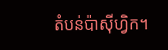តំបន់ប៉ាស៊ីហ្វិក។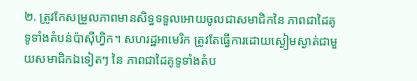២. ត្រូវកែសម្រួលភាពមានសិទ្ធទទួលអោយចូលជាសមាជិកនៃ ភាពជាដៃគូទូទាំងតំបន់ប៉ាស៊ីហ្វិក។ សហរដ្ឋអាមេរិក ត្រូវតែធ្វើការដោយស្ងៀមស្ងាត់ជាមួយសមាជិកឯទៀតៗ នៃ ភាពជាដៃគូទូទាំងតំប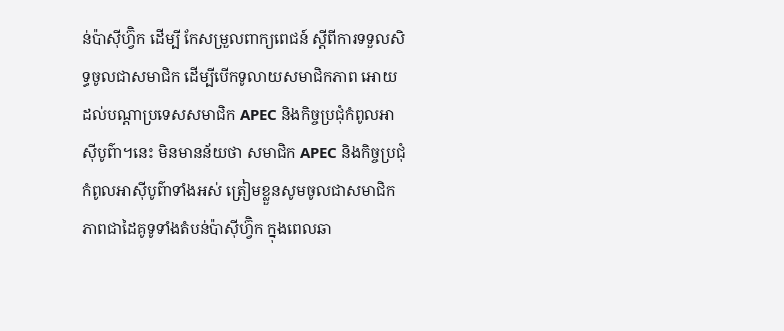ន់ប៉ាស៊ីហ្វ៊ិក ដើម្បី កែសម្រួលពាក្យពេជន៍ ស្តីពីការទទួលសិទ្ធចូលជាសមាជិក ដើម្បីបើកទូលាយសមាជិកភាព អោយដល់បណ្តាប្រទេសសមាជិក APEC និងកិច្ចប្រជុំកំពូលអាស៊ីបូព៌ា។នេះ មិនមានន័យថា សមាជិក APEC និងកិច្ចប្រជុំកំពូលអាស៊ីបូព៌ាទាំងអស់ ត្រៀមខ្លួនសូមចូលជាសមាជិក ភាពជាដៃគូទូទាំងតំបន់ប៉ាស៊ីហ្វ៊ិក ក្នុងពេលឆា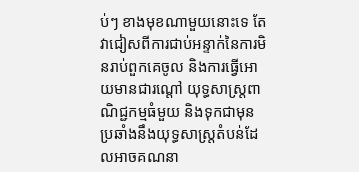ប់ៗ ខាងមុខណាមួយនោះទេ តែវាជៀសពីការជាប់អន្ទាក់នៃការមិនរាប់ពួកគេចូល និងការធ្វើអោយមានជារណ្តៅ យុទ្ធសាស្ត្រពាណិជ្ជកម្មធំមួយ និងទុកជាមុន ប្រឆាំងនឹងយុទ្ធសាស្ត្រតំបន់ដែលអាចគណនា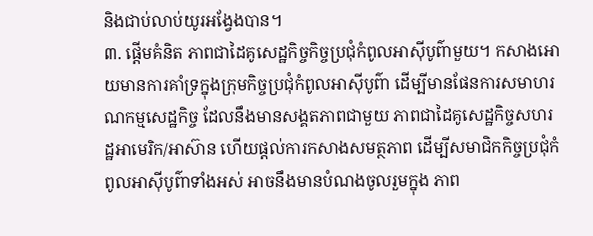និងជាប់លាប់យូរអង្វែងបាន។
៣. ផ្តើមគំនិត ភាពជាដៃគូសេដ្ឋកិច្ចកិច្ចប្រជុំកំពូលអាស៊ីបូព៌ាមួយ។ កសាងអោយមានការគាំទ្រក្នុងក្រុមកិច្ចប្រជុំកំពូលអាស៊ីបូព៌ា ដើម្បីមានផែនការសមាហរណកម្មសេដ្ឋកិច្ច ដែលនឹងមានសង្គតភាពជាមួយ ភាពជាដៃគូសេដ្ឋកិច្ចសហរដ្ឋអាមេរិក/អាស៊ាន ហើយផ្តល់ការកសាងសមត្ថភាព ដើម្បីសមាជិកកិច្ចប្រជុំកំពូលអាស៊ីបូព៌ាទាំងអស់ អាចនឹងមានបំណងចូលរួមក្នុង ភាព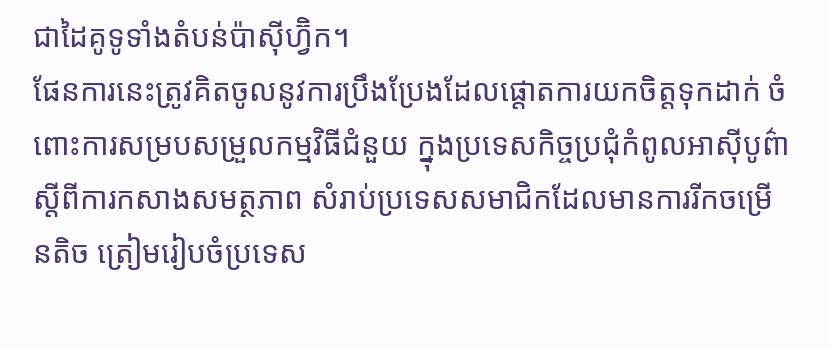ជាដៃគូទូទាំងតំបន់ប៉ាស៊ីហ្វ៊ិក។
ផែនការនេះត្រូវគិតចូលនូវការប្រឹងប្រែងដែលផ្តោតការយកចិត្តទុកដាក់ ចំពោះការសម្របសម្រួលកម្មវិធីជំនួយ ក្នុងប្រទេសកិច្ចប្រជុំកំពូលអាស៊ីបូព៌ា ស្តីពីការកសាងសមត្ថភាព សំរាប់ប្រទេសសមាជិកដែលមានការរីកចម្រើនតិច ត្រៀមរៀបចំប្រទេស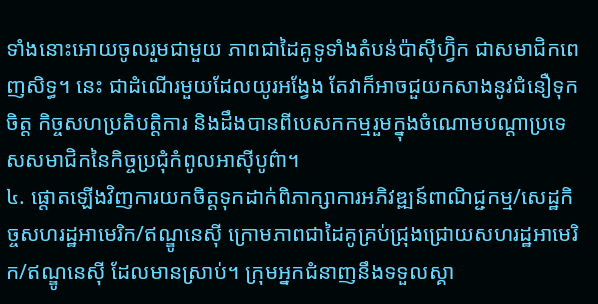ទាំងនោះអោយចូលរួមជាមួយ ភាពជាដៃគូទូទាំងតំបន់ប៉ាស៊ីហ្វ៊ិក ជាសមាជិកពេញសិទ្ធ។ នេះ ជាដំណើរមួយដែលយូរអង្វែង តែវាក៏អាចជួយកសាងនូវជំនឿទុកចិត្ត កិច្ចសហប្រតិបត្តិការ និងដឹងបានពីបេសកកម្មរួមក្នុងចំណោមបណ្តាប្រទេសសមាជិកនៃកិច្ចប្រជុំកំពូលអាស៊ីបូព៌ា។
៤. ផ្តោតឡើងវិញការយកចិត្តទុកដាក់ពិភាក្សាការអភិវឌ្ឍន៍ពាណិជ្ជកម្ម/សេដ្ឋកិច្ចសហរដ្ឋអាមេរិក/ឥណ្ឌូនេស៊ី ក្រោមភាពជាដៃគូគ្រប់ជ្រុងជ្រោយសហរដ្ឋអាមេរិក/ឥណ្ឌូនេស៊ី ដែលមានស្រាប់។ ក្រុមអ្នកជំនាញនឹងទទួលស្គា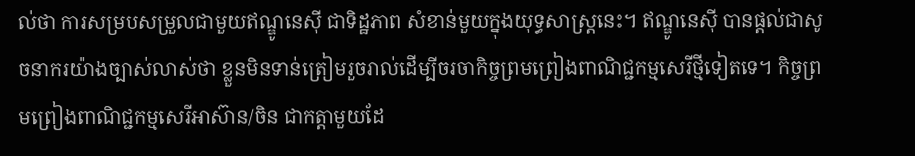ល់ថា ការសម្របសម្រួលជាមួយឥណ្ឌូនេស៊ី ជាទិដ្ឋភាព សំខាន់មួយក្នុងយុទ្ធសាស្ត្រនេះ។ ឥណ្ឌូនេស៊ី បានផ្តល់ជាសូចនាករយ៉ាងច្បាស់លាស់ថា ខ្លួនមិនទាន់ត្រៀមរួចរាល់ដើម្បីចរចាកិច្ចព្រមព្រៀងពាណិជ្ជកម្មសេរីថ្មីទៀតទេ។ កិច្ចព្រមព្រៀងពាណិជ្ជកម្មសេរីអាស៊ាន/ចិន ជាកត្តាមួយដែ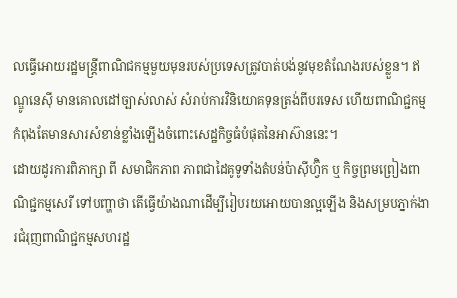លធ្វើអោយរដ្ឋមន្ត្រីពាណិជកម្មមួយមុនរបស់ប្រទេសត្រូវបាត់បង់នូវមុខតំណែងរបស់ខ្លួន។ ឥណ្ឌូនេស៊ី មានគោលដៅច្បាស់លាស់ សំរាប់ការវិនិយោគទុនត្រង់ពីបរទេស ហើយពាណិជ្ជកម្មកំពុងតែមានសារសំខាន់ខ្លាំងឡើងចំពោះសេដ្ឋកិច្ចធំបំផុតនៃអាស៊ាននេះ។
ដោយដូរការពិភាក្សា ពី សមាជិកភាព ភាពជាដៃគូទូទាំងតំបន់ប៉ាស៊ីហ្វ៊ិក ឬ កិច្ចព្រមព្រៀងពាណិជ្ជកម្មសេរី ទៅបញ្ហាថា តើធ្វើយ៉ាងណាដើម្បីរៀបរយអោយបានល្អឡើង និងសម្របភ្នាក់ងារជំរុញពាណិជ្ជកម្មសហរដ្ឋ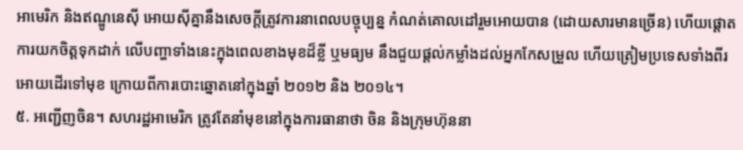អាមេរិក និងឥណ្ឌូនេស៊ី អោយស៊ីគ្នានឹងសេចក្តីត្រូវការនាពេលបច្ចុប្បន្ន កំណត់គោលដៅរួមអោយបាន (ដោយសារមានច្រើន) ហើយផ្តោតការយកចិត្តទុកដាក់ លើបញ្ហាទាំងនេះក្នុងពេលខាងមុខដ៏ខ្លី ឬមធ្យម នឹងជួយផ្តល់កម្លាំងដល់អ្នកកែសម្រួល ហើយត្រៀមប្រទេសទាំងពីរអោយដើរទៅមុខ ក្រោយពីការបោះឆ្នោតនៅក្នុងឆ្នាំ ២០១២ និង ២០១៤។
៥. អញ្ជើញចិន។ សហរដ្ឋអាមេរិក ត្រូវតែនាំមុខនៅក្នុងការធានាថា ចិន និងក្រុមហ៊ុននា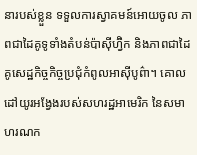នារបស់ខ្លួន ទទួលការស្វាគមន៍អោយចូល ភាពជាដៃគូទូទាំងតំបន់ប៉ាស៊ីហ្វ៊ិក និងភាពជាដៃគូសេដ្ឋកិច្ចកិច្ចប្រជុំកំពូលអាស៊ីបូព៌ា។ គោលដៅយូរអង្វែងរបស់សហរដ្ឋអាមេរិក នៃសមាហរណក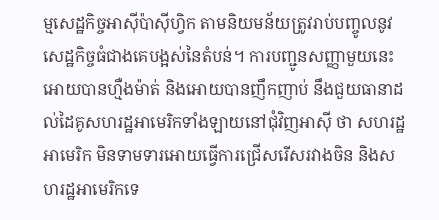ម្មសេដ្ឋកិច្ចអាស៊ីប៉ាស៊ីហ្វិក តាមនិយមន័យត្រូវរាប់បញ្ចូលនូវសេដ្ឋកិច្ចធំជាងគេបង្អស់នៃតំបន់។ ការបញ្ជូនសញ្ញាមួយនេះអោយបានហ្មឺងម៉ាត់ និងអោយបានញឹកញាប់ នឹងជួយធានាដល់ដៃគូសហរដ្ឋអាមេរិកទាំងឡាយនៅជុំវិញអាស៊ី ថា សហរដ្ឋអាមេរិក មិនទាមទារអោយធ្វើការជ្រើសរើសរវាងចិន និងសហរដ្ឋអាមេរិកទេ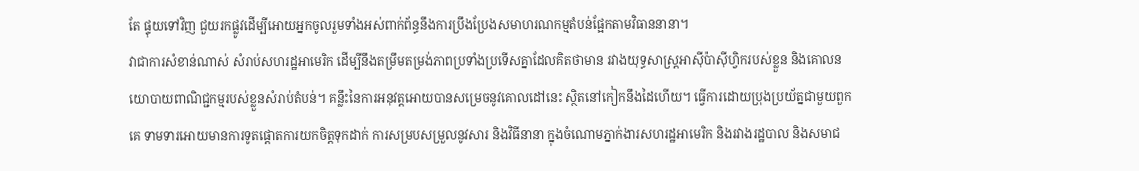តែ ផ្ទុយទៅវិញ ជួយរកផ្លូវដើម្បីអោយអ្នកចូលរួមទាំងអស់ពាក់ព័ន្ធនឹងការប្រឹងប្រែងសមាហរណកម្មតំបន់ផ្អែកតាមវិធាននានា។
វាជាការសំខាន់ណាស់ សំរាប់សហរដ្ឋអាមេរិក ដើម្បីនឹងតម្រឹមតម្រង់ភាពប្រទាំងប្រទើសគ្នាដែលគិតថាមាន រវាងយុទ្ធសាស្ត្រអាស៊ីប៉ាស៊ីហ្វិករបស់ខ្លួន និងគោលនយោបាយពាណិជ្ជកម្មរបស់ខ្លួនសំរាប់តំបន់។ គន្លឹះនៃការអនុវត្តអោយបានសម្រេចនូវគោលដៅនេះ ស្ថិតនៅកៀកនឹងដៃហើយ។ ធ្វើការដោយប្រុងប្រយ័ត្នជាមួយពួកគេ ទាមទារអោយមានការទូតផ្តោតការយកចិត្តទុកដាក់ ការសម្របសម្រួលនូវសារ និងវិធីនានា ក្នុងចំណោមភ្នាក់ងារសហរដ្ឋអាមេរិក និងរវាងរដ្ឋបាល និងសមាជ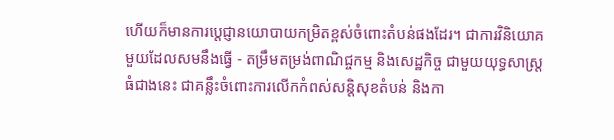ហើយក៏មានការប្តេជ្ញានយោបាយកម្រិតខ្ពស់ចំពោះតំបន់ផងដែរ។ ជាការវិនិយោគមួយដែលសមនឹងធ្វើ - តម្រឹមតម្រង់ពាណិជ្ចកម្ម និងសេដ្ឋកិច្ច ជាមួយយុទ្ធសាស្ត្រធំជាងនេះ ជាគន្លឹះចំពោះការលើកកំពស់សន្តិសុខតំបន់ និងកា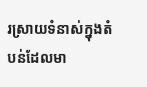រស្រាយទំនាស់ក្នុងតំបន់ដែលមា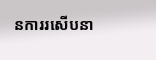នការរសើបនា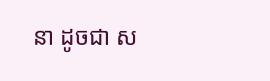នា ដូចជា ស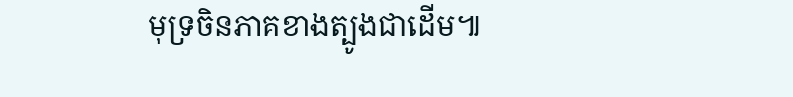មុទ្រចិនភាគខាងត្បូងជាដើម៕